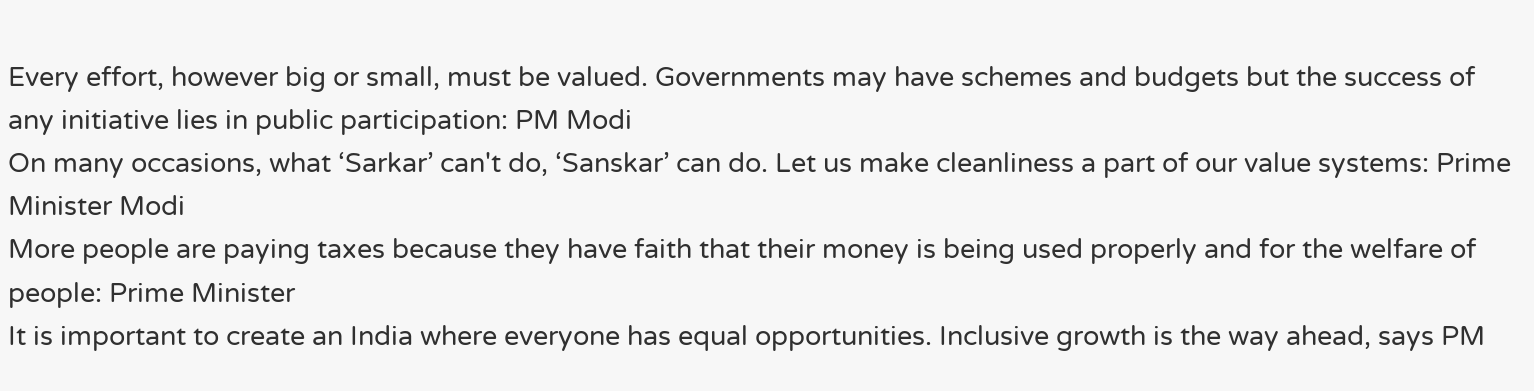Every effort, however big or small, must be valued. Governments may have schemes and budgets but the success of any initiative lies in public participation: PM Modi
On many occasions, what ‘Sarkar’ can't do, ‘Sanskar’ can do. Let us make cleanliness a part of our value systems: Prime Minister Modi
More people are paying taxes because they have faith that their money is being used properly and for the welfare of people: Prime Minister
It is important to create an India where everyone has equal opportunities. Inclusive growth is the way ahead, says PM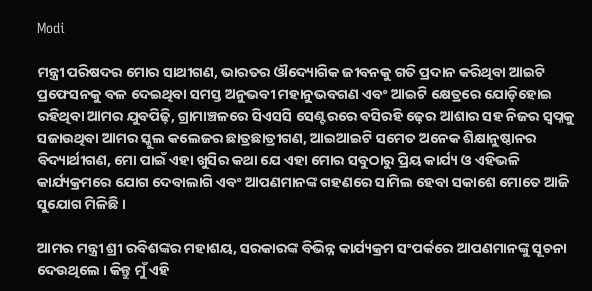Modi

ମନ୍ତ୍ରୀ ପରିଷଦର ମୋର ସାଥୀଗଣ, ଭାରତର ଔଦ୍ୟୋଗିକ ଜୀବନକୁ ଗତି ପ୍ରଦାନ କରିଥିବା ଆଇଟି ପ୍ରଫେସନକୁ ବଳ ଦେଇଥିବା ସମସ୍ତ ଅନୁଭବୀ ମହାନୁଭବଗଣ ଏବଂ ଆଇଟି କ୍ଷେତ୍ରରେ ଯୋଡ଼ିହୋଇ ରହିଥିବା ଆମର ଯୁବପିଢ଼ି, ଗ୍ରାମାଞ୍ଚଳରେ ସିଏସସି ସେଣ୍ଟରରେ ବସିରହି ଢ଼େର ଆଶାର ସହ ନିଜର ସ୍ୱପ୍ନକୁ ସଜାଉଥିବା ଆମର ସ୍କୁଲ କଲେଜର ଛାତ୍ରଛାତ୍ରୀଗଣ, ଆଇଆଇଟି ସମେତ ଅନେକ ଶିକ୍ଷାନୁଷ୍ଠାନର ବିଦ୍ୟାର୍ଥୀଗଣ, ମୋ ପାଇଁ ଏହା ଖୁସିର କଥା ଯେ ଏହା ମୋର ସବୁଠାରୁ ପ୍ରିୟ କାର୍ଯ୍ୟ ଓ ଏହିଭଳି କାର୍ଯ୍ୟକ୍ରମରେ ଯୋଗ ଦେବାଲାଗି ଏବଂ ଆପଣମାନଙ୍କ ଗହଣରେ ସାମିଲ ହେବା ସକାଶେ ମୋତେ ଆଜି ସୁଯୋଗ ମିଳିଛି ।

ଆମର ମନ୍ତ୍ରୀ ଶ୍ରୀ ରବିଶଙ୍କର ମହାଶୟ, ସରକାରଙ୍କ ବିଭିନ୍ନ କାର୍ଯ୍ୟକ୍ରମ ସଂପର୍କରେ ଆପଣମାନଙ୍କୁ ସୂଚନା ଦେଉଥିଲେ । କିନ୍ତୁ ମୁଁ ଏହି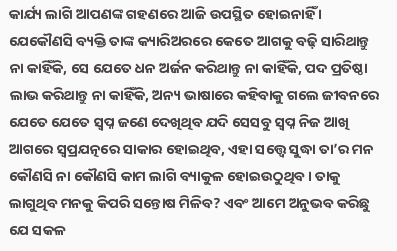କାର୍ଯ୍ୟ ଲାଗି ଆପଣଙ୍କ ଗହଣରେ ଆଜି ଉପସ୍ଥିତ ହୋଇନାହିଁ । ଯେକୌଣସି ବ୍ୟକ୍ତି ତାଙ୍କ କ୍ୟାରିଅରରେ କେତେ ଆଗକୁ ବଢ଼ି ସାରିଥାନ୍ତୁ ନା କାହିଁକି, ସେ ଯେତେ ଧନ ଅର୍ଜନ କରିଥାନ୍ତୁ ନା କାହିଁକି, ପଦ ପ୍ରତିଷ୍ଠା ଲାଭ କରିଥାନ୍ତୁ ନା କାହିଁକି, ଅନ୍ୟ ଭାଷାରେ କହିବାକୁ ଗଲେ ଜୀବନରେ ଯେତେ ଯେତେ ସ୍ୱପ୍ନ ଜଣେ ଦେଖିଥିବ ଯଦି ସେସବୁ ସ୍ୱପ୍ନ ନିଜ ଆଖି ଆଗରେ ସ୍ୱପ୍ରଯତ୍ନରେ ସାକାର ହୋଇଥିବ, ଏହା ସତ୍ତ୍ୱେ ସୁଦ୍ଧା ତା’ର ମନ କୌଣସି ନା କୌଣସି କାମ ଲାଗି ବ୍ୟାକୁଳ ହୋଇଉଠୁଥିବ । ତାକୁ ଲାଗୁଥିବ ମନକୁ କିପରି ସନ୍ତୋଷ ମିଳିବ? ଏବଂ ଆମେ ଅନୁଭବ କରିଛୁ ଯେ ସକଳ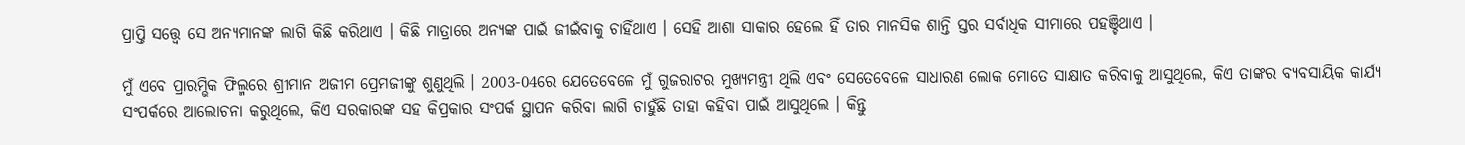ପ୍ରାପ୍ତି ସତ୍ତ୍ୱେ ସେ ଅନ୍ୟମାନଙ୍କ ଲାଗି କିଛି କରିଥାଏ । କିଛି ମାତ୍ରାରେ ଅନ୍ୟଙ୍କ ପାଇଁ ଜୀଇଁବାକୁ ଚାହିଁଥାଏ । ସେହି ଆଶା ସାକାର ହେଲେ ହିଁ ତାର ମାନସିକ ଶାନ୍ତି ସ୍ତର ସର୍ବାଧିକ ସୀମାରେ ପହଞ୍ଚିଥାଏ ।

ମୁଁ ଏବେ ପ୍ରାରମ୍ଭିକ ଫିଲ୍ମରେ ଶ୍ରୀମାନ ଅଜୀମ ପ୍ରେମଜୀଙ୍କୁ ଶୁଣୁଥିଲି । 2003-04ରେ ଯେତେବେଳେ ମୁଁ ଗୁଜରାଟର ମୁଖ୍ୟମନ୍ତ୍ରୀ ଥିଲି ଏବଂ ସେତେବେଳେ ସାଧାରଣ ଲୋକ ମୋତେ ସାକ୍ଷାତ କରିବାକୁ ଆସୁଥିଲେ, କିଏ ତାଙ୍କର ବ୍ୟବସାୟିକ କାର୍ଯ୍ୟ ସଂପର୍କରେ ଆଲୋଚନା କରୁଥିଲେ, କିଏ ସରକାରଙ୍କ ସହ କିପ୍ରକାର ସଂପର୍କ ସ୍ଥାପନ କରିବା ଲାଗି ଚାହୁଁଛି ତାହା କହିବା ପାଇଁ ଆସୁଥିଲେ । କିନ୍ତୁ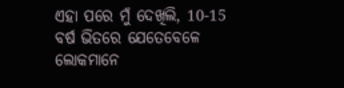ଏହା ପରେ ମୁଁ ଦେଖିଲି, 10-15 ବର୍ଷ ଭିତରେ ଯେତେବେଳେ ଲୋକମାନେ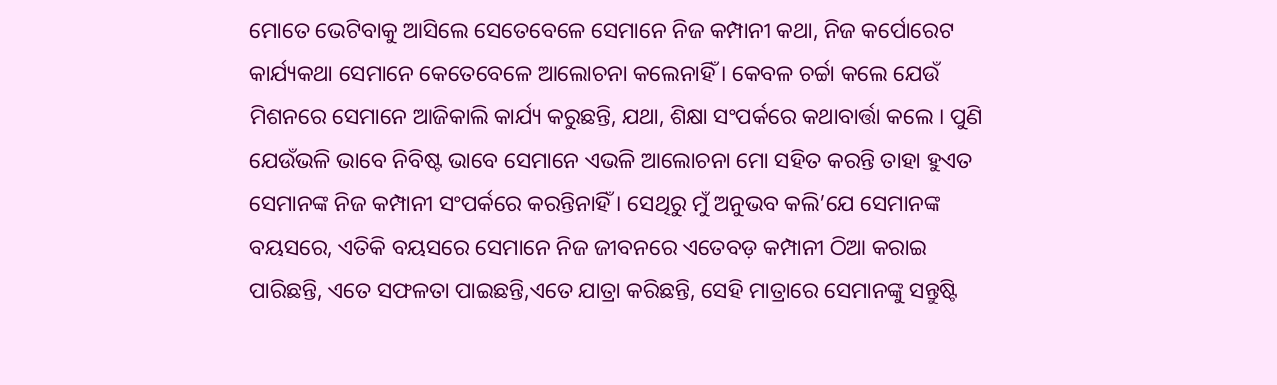ମୋତେ ଭେଟିବାକୁ ଆସିଲେ ସେତେବେଳେ ସେମାନେ ନିଜ କମ୍ପାନୀ କଥା, ନିଜ କର୍ପୋରେଟ କାର୍ଯ୍ୟକଥା ସେମାନେ କେତେବେଳେ ଆଲୋଚନା କଲେନାହିଁ । କେବଳ ଚର୍ଚ୍ଚା କଲେ ଯେଉଁ ମିଶନରେ ସେମାନେ ଆଜିକାଲି କାର୍ଯ୍ୟ କରୁଛନ୍ତି, ଯଥା, ଶିକ୍ଷା ସଂପର୍କରେ କଥାବାର୍ତ୍ତା କଲେ । ପୁଣି ଯେଉଁଭଳି ଭାବେ ନିବିଷ୍ଟ ଭାବେ ସେମାନେ ଏଭଳି ଆଲୋଚନା ମୋ ସହିତ କରନ୍ତି ତାହା ହୁଏତ ସେମାନଙ୍କ ନିଜ କମ୍ପାନୀ ସଂପର୍କରେ କରନ୍ତିନାହିଁ । ସେଥିରୁ ମୁଁ ଅନୁଭବ କଲି’ଯେ ସେମାନଙ୍କ ବୟସରେ, ଏତିକି ବୟସରେ ସେମାନେ ନିଜ ଜୀବନରେ ଏତେବଡ଼ କମ୍ପାନୀ ଠିଆ କରାଇ ପାରିଛନ୍ତି, ଏତେ ସଫଳତା ପାଇଛନ୍ତି,ଏତେ ଯାତ୍ରା କରିଛନ୍ତି, ସେହି ମାତ୍ରାରେ ସେମାନଙ୍କୁ ସନ୍ତୁଷ୍ଟି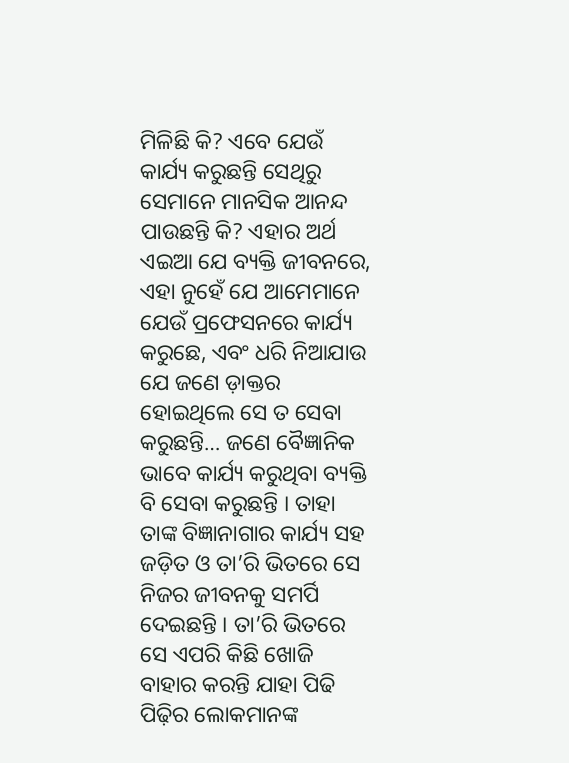ମିଳିଛି କି? ଏବେ ଯେଉଁ କାର୍ଯ୍ୟ କରୁଛନ୍ତି ସେଥିରୁ ସେମାନେ ମାନସିକ ଆନନ୍ଦ ପାଉଛନ୍ତି କି? ଏହାର ଅର୍ଥ ଏଇଆ ଯେ ବ୍ୟକ୍ତି ଜୀବନରେ, ଏହା ନୁହେଁ ଯେ ଆମେମାନେ ଯେଉଁ ପ୍ରଫେସନରେ କାର୍ଯ୍ୟ କରୁଛେ, ଏବଂ ଧରି ନିଆଯାଉ ଯେ ଜଣେ ଡ଼ାକ୍ତର ହୋଇଥିଲେ ସେ ତ ସେବା କରୁଛନ୍ତି… ଜଣେ ବୈଜ୍ଞାନିକ ଭାବେ କାର୍ଯ୍ୟ କରୁଥିବା ବ୍ୟକ୍ତି ବି ସେବା କରୁଛନ୍ତି । ତାହା ତାଙ୍କ ବିଜ୍ଞାନାଗାର କାର୍ଯ୍ୟ ସହ ଜଡ଼ିତ ଓ ତା’ରି ଭିତରେ ସେ ନିଜର ଜୀବନକୁ ସମର୍ପି ଦେଇଛନ୍ତି । ତା’ରି ଭିତରେ ସେ ଏପରି କିଛି ଖୋଜି ବାହାର କରନ୍ତି ଯାହା ପିଢି ପିଢ଼ିର ଲୋକମାନଙ୍କ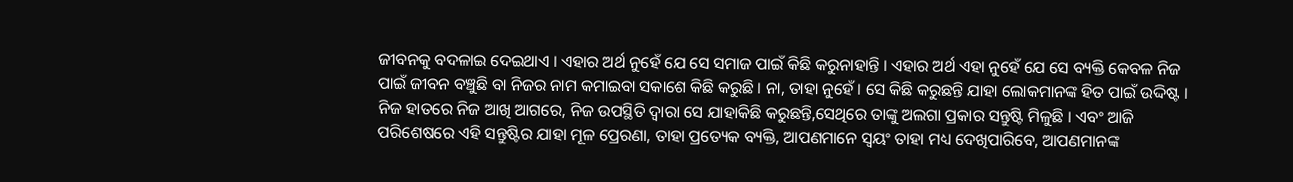ଜୀବନକୁ ବଦଳାଇ ଦେଇଥାଏ । ଏହାର ଅର୍ଥ ନୁହେଁ ଯେ ସେ ସମାଜ ପାଇଁ କିଛି କରୁନାହାନ୍ତି । ଏହାର ଅର୍ଥ ଏହା ନୁହେଁ ଯେ ସେ ବ୍ୟକ୍ତି କେବଳ ନିଜ ପାଇଁ ଜୀବନ ବଞ୍ଚୁଛି ବା ନିଜର ନାମ କମାଇବା ସକାଶେ କିଛି କରୁଛି । ନା, ତାହା ନୁହେଁ । ସେ କିଛି କରୁଛନ୍ତି ଯାହା ଲୋକମାନଙ୍କ ହିତ ପାଇଁ ଉଦ୍ଦିଷ୍ଟ । ନିଜ ହାତରେ ନିଜ ଆଖି ଆଗରେ, ନିଜ ଉପସ୍ଥିତି ଦ୍ୱାରା ସେ ଯାହାକିଛି କରୁଛନ୍ତି,ସେଥିରେ ତାଙ୍କୁ ଅଲଗା ପ୍ରକାର ସନ୍ତୁଷ୍ଟି ମିଳୁଛି । ଏବଂ ଆଜି ପରିଶେଷରେ ଏହି ସନ୍ତୁଷ୍ଟିର ଯାହା ମୂଳ ପ୍ରେରଣା, ତାହା ପ୍ରତ୍ୟେକ ବ୍ୟକ୍ତି, ଆପଣମାନେ ସ୍ୱୟଂ ତାହା ମଧ୍ୟ ଦେଖିପାରିବେ, ଆପଣମାନଙ୍କ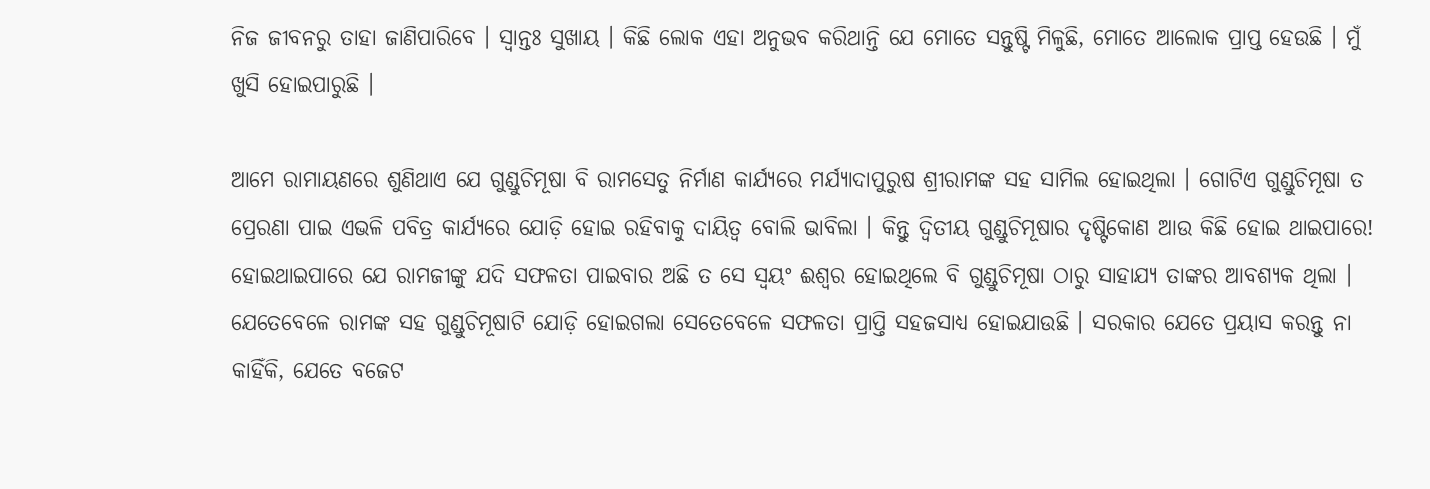ନିଜ ଜୀବନରୁ ତାହା ଜାଣିପାରିବେ । ସ୍ୱାନ୍ତଃ ସୁଖାୟ । କିଛି ଲୋକ ଏହା ଅନୁଭବ କରିଥାନ୍ତି ଯେ ମୋତେ ସନ୍ତୁଷ୍ଟି ମିଳୁଛି, ମୋତେ ଆଲୋକ ପ୍ରାପ୍ତ ହେଉଛି । ମୁଁ ଖୁସି ହୋଇପାରୁଛି ।

ଆମେ ରାମାୟଣରେ ଶୁଣିଥାଏ ଯେ ଗୁଣ୍ଡୁଚିମୂଷା ବି ରାମସେତୁ ନିର୍ମାଣ କାର୍ଯ୍ୟରେ ମର୍ଯ୍ୟାଦାପୁରୁଷ ଶ୍ରୀରାମଙ୍କ ସହ ସାମିଲ ହୋଇଥିଲା । ଗୋଟିଏ ଗୁଣ୍ଡୁଚିମୂଷା ତ ପ୍ରେରଣା ପାଇ ଏଭଳି ପବିତ୍ର କାର୍ଯ୍ୟରେ ଯୋଡ଼ି ହୋଇ ରହିବାକୁ ଦାୟିତ୍ୱ ବୋଲି ଭାବିଲା । କିନ୍ତୁ ଦ୍ୱିତୀୟ ଗୁଣ୍ଡୁଚିମୂଷାର ଦୃଷ୍ଟିକୋଣ ଆଉ କିଛି ହୋଇ ଥାଇପାରେ! ହୋଇଥାଇପାରେ ଯେ ରାମଜୀଙ୍କୁ ଯଦି ସଫଳତା ପାଇବାର ଅଛି ତ ସେ ସ୍ୱୟଂ ଈଶ୍ୱର ହୋଇଥିଲେ ବି ଗୁଣ୍ଡୁଚିମୂଷା ଠାରୁ ସାହାଯ୍ୟ ତାଙ୍କର ଆବଶ୍ୟକ ଥିଲା । ଯେତେବେଳେ ରାମଙ୍କ ସହ ଗୁଣ୍ଡୁଚିମୂଷାଟି ଯୋଡ଼ି ହୋଇଗଲା ସେତେବେଳେ ସଫଳତା ପ୍ରାପ୍ତି ସହଜସାଧ୍ୟ ହୋଇଯାଉଛି । ସରକାର ଯେତେ ପ୍ରୟାସ କରନ୍ତୁ ନା କାହିଁକି, ଯେତେ ବଜେଟ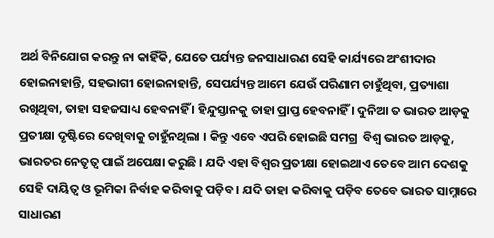ଅର୍ଥ ବିନିଯୋଗ କରନ୍ତୁ ନା କାହିଁକି, ଯେତେ ପର୍ଯ୍ୟନ୍ତ ଜନସାଧାରଣ ସେହି କାର୍ଯ୍ୟରେ ଅଂଶୀଦାର ହୋଇନାହାନ୍ତି, ସହଭାଗୀ ହୋଇନାହାନ୍ତି, ସେପର୍ଯ୍ୟନ୍ତ ଆମେ ଯେଉଁ ପରିଣାମ ଚାହୁଁଥିବା, ପ୍ରତ୍ୟାଶା ରଖିଥିବା, ତାହା ସହଜସାଧ୍ୟ ହେବନାହିଁ । ହିନ୍ଦୁସ୍ତାନକୁ ତାହା ପ୍ରାପ୍ତ ହେବନାହିଁ । ଦୁନିଆ ତ ଭାରତ ଆଡ଼କୁ ପ୍ରତୀକ୍ଷା ଦୃଷ୍ଟିରେ ଦେଖିବାକୁ ଚାହୁଁନଥିଲା । କିନ୍ତୁ ଏବେ ଏପରି ହୋଇଛି ସମଗ୍ର  ବିଶ୍ୱ ଭାରତ ଆଡ଼କୁ, ଭାରତର ନେତୃତ୍ୱ ପାଇଁ ଅପେକ୍ଷା କରୁଛି । ଯଦି ଏହା ବିଶ୍ୱର ପ୍ରତୀକ୍ଷା ହୋଇଥାଏ ତେବେ ଆମ ଦେଶକୁ ସେହି ଦାୟିତ୍ୱ ଓ ଭୂମିକା ନିର୍ବାହ କରିବାକୁ ପଡ଼ିବ । ଯଦି ତାହା କରିବାକୁ ପଡ଼ିବ ତେବେ ଭାରତ ସାମ୍ନାରେ ସାଧାରଣ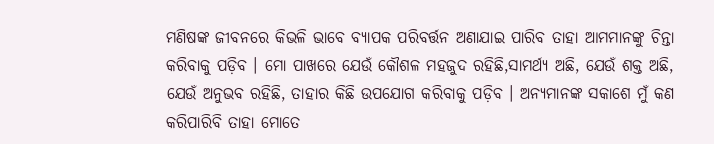ମଣିଷଙ୍କ ଜୀବନରେ କିଭଳି ଭାବେ ବ୍ୟାପକ ପରିବର୍ତ୍ତନ ଅଣାଯାଇ ପାରିବ ତାହା ଆମମାନଙ୍କୁ ଚିନ୍ତା କରିବାକୁ ପଡ଼ିବ । ମୋ ପାଖରେ ଯେଉଁ କୌଶଳ ମହଜୁଦ ରହିଛି,ସାମର୍ଥ୍ୟ ଅଛି, ଯେଉଁ ଶକ୍ତ ଅଛି, ଯେଉଁ ଅନୁଭବ ରହିଛି, ତାହାର କିଛି ଉପଯୋଗ କରିବାକୁ ପଡ଼ିବ । ଅନ୍ୟମାନଙ୍କ ସକାଶେ ମୁଁ କଣ କରିପାରିବି ତାହା ମୋତେ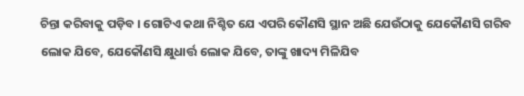ଚିନ୍ତା କରିବାକୁ ପଡ଼ିବ । ଗୋଟିଏ କଥା ନିଶ୍ଚିତ ଯେ ଏପରି କୌଣସି ସ୍ଥାନ ଅଛି ଯେଉଁଠାକୁ ଯେକୌଣସି ଗରିବ ଲୋକ ଯିବେ, ଯେକୌଣସି କ୍ଷୁଧାର୍ତ୍ତ ଲୋକ ଯିବେ, ତାଙ୍କୁ ଖାଦ୍ୟ ମିଳିଯିବ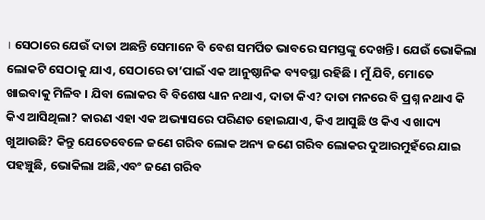। ସେଠାରେ ଯେଉଁ ଦାତା ଅଛନ୍ତି ସେମାନେ ବି ବେଶ ସମର୍ପିତ ଭାବରେ ସମସ୍ତଙ୍କୁ ଦେଖନ୍ତି । ଯେଉଁ ଭୋକିଲା ଲୋକଟି ସେଠାକୁ ଯାଏ, ସେଠାରେ ତା’ପାଇଁ ଏକ ଆନୁଷ୍ଠାନିକ ବ୍ୟବସ୍ଥା ରହିଛି । ମୁଁ ଯିବି, ମୋତେ ଖାଇବାକୁ ମିଳିବ । ଯିବା ଲୋକର ବି ବିଶେଷ ଧ୍ୟାନ ନଥାଏ, ଦାତା କିଏ? ଦାତା ମନରେ ବି ପ୍ରଶ୍ନ ନଥାଏ କି କିଏ ଆସିଥିଲା? କାରଣ ଏହା ଏକ ଅଭ୍ୟାସରେ ପରିଣତ ହୋଇଯାଏ, କିଏ ଆସୁଛି ଓ କିଏ ଏ ଖାଦ୍ୟ ଖୁଆଉଛି? କିନ୍ତୁ ଯେତେବେଳେ ଜଣେ ଗରିବ ଲୋକ ଅନ୍ୟ ଜଣେ ଗରିବ ଲୋକର ଦୁଆରମୁହଁରେ ଯାଇ ପହଞ୍ଚୁଛି, ଭୋକିଲା ଅଛି,ଏବଂ ଜଣେ ଗରିବ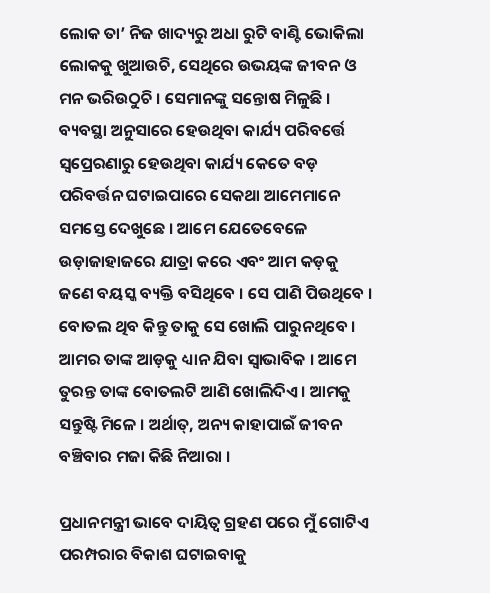ଲୋକ ତା’ ନିଜ ଖାଦ୍ୟରୁ ଅଧା ରୁଟି ବାଣ୍ଟି ଭୋକିଲା ଲୋକକୁ ଖୁଆଉଚି, ସେଥିରେ ଉଭୟଙ୍କ ଜୀବନ ଓ ମନ ଭରିଉଠୁଚି । ସେମାନଙ୍କୁ ସନ୍ତୋଷ ମିଳୁଛି । ବ୍ୟବସ୍ଥା ଅନୁସାରେ ହେଉଥିବା କାର୍ଯ୍ୟ ପରିବର୍ତ୍ତେ ସ୍ୱପ୍ରେରଣାରୁ ହେଉଥିବା କାର୍ଯ୍ୟ କେତେ ବଡ଼ ପରିବର୍ତ୍ତନ ଘଟାଇପାରେ ସେକଥା ଆମେମାନେ ସମସ୍ତେ ଦେଖୁଛେ । ଆମେ ଯେତେବେଳେ ଉଡ଼ାଜାହାଜରେ ଯାତ୍ରା କରେ ଏବଂ ଆମ କଡ଼କୁ ଜଣେ ବୟସ୍କ ବ୍ୟକ୍ତି ବସିଥିବେ । ସେ ପାଣି ପିଉଥିବେ । ବୋତଲ ଥିବ କିନ୍ତୁ ତାକୁ ସେ ଖୋଲି ପାରୁନଥିବେ । ଆମର ତାଙ୍କ ଆଡ଼କୁ ଧ୍ୟାନ ଯିବା ସ୍ୱାଭାବିକ । ଆମେ ତୁରନ୍ତ ତାଙ୍କ ବୋତଲଟି ଆଣି ଖୋଲିଦିଏ । ଆମକୁ ସନ୍ତୁଷ୍ଟି ମିଳେ । ଅର୍ଥାତ୍, ଅନ୍ୟ କାହାପାଇଁ ଜୀବନ ବଞ୍ଚିବାର ମଜା କିଛି ନିଆରା ।

ପ୍ରଧାନମନ୍ତ୍ରୀ ଭାବେ ଦାୟିତ୍ୱ ଗ୍ରହଣ ପରେ ମୁଁ ଗୋଟିଏ ପରମ୍ପରାର ବିକାଶ ଘଟାଇବାକୁ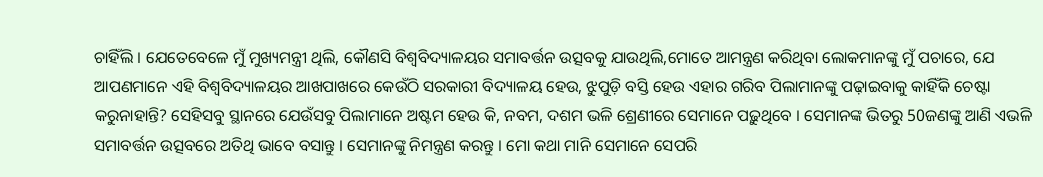ଚାହିଁଲି । ଯେତେବେଳେ ମୁଁ ମୁଖ୍ୟମନ୍ତ୍ରୀ ଥିଲି, କୌଣସି ବିଶ୍ୱବିଦ୍ୟାଳୟର ସମାବର୍ତ୍ତନ ଉତ୍ସବକୁ ଯାଉଥିଲି,ମୋତେ ଆମନ୍ତ୍ରଣ କରିଥିବା ଲୋକମାନଙ୍କୁ ମୁଁ ପଚାରେ, ଯେ ଆପଣମାନେ ଏହି ବିଶ୍ୱବିଦ୍ୟାଳୟର ଆଖପାଖରେ କେଉଁଠି ସରକାରୀ ବିଦ୍ୟାଳୟ ହେଉ, ଝୁପୁଡ଼ି ବସ୍ତି ହେଉ ଏହାର ଗରିବ ପିଲାମାନଙ୍କୁ ପଢ଼ାଇବାକୁ କାହିଁକି ଚେଷ୍ଟା କରୁନାହାନ୍ତି? ସେହିସବୁ ସ୍ଥାନରେ ଯେଉଁସବୁ ପିଲାମାନେ ଅଷ୍ଟମ ହେଉ କି, ନବମ, ଦଶମ ଭଳି ଶ୍ରେଣୀରେ ସେମାନେ ପଢ଼ୁଥିବେ । ସେମାନଙ୍କ ଭିତରୁ 50ଜଣଙ୍କୁ ଆଣି ଏଭଳି ସମାବର୍ତ୍ତନ ଉତ୍ସବରେ ଅତିଥି ଭାବେ ବସାନ୍ତୁ । ସେମାନଙ୍କୁ ନିମନ୍ତ୍ରଣ କରନ୍ତୁ । ମୋ କଥା ମାନି ସେମାନେ ସେପରି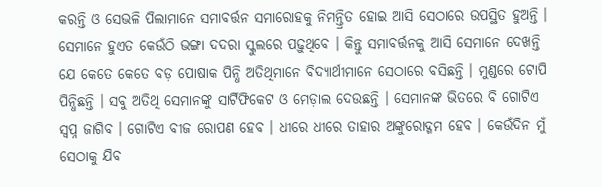କରନ୍ତି ଓ ସେଭଳି ପିଲାମାନେ ସମାବର୍ତ୍ତନ ସମାରୋହକୁ ନିମନ୍ତ୍ରିତ ହୋଇ ଆସି ସେଠାରେ ଉପସ୍ଥିତ ହୁଅନ୍ତି । ସେମାନେ ହୁଏତ କେଉଁଠି ଭଙ୍ଗା ଦଦରା ସ୍କୁଲରେ ପଢ଼ୁଥିବେ । କିନ୍ତୁ ସମାବର୍ତ୍ତନକୁ ଆସି ସେମାନେ ଦେଖନ୍ତି ଯେ କେତେ କେତେ ବଡ଼ ପୋଷାକ ପିନ୍ଧି ଅତିଥିମାନେ ବିଦ୍ୟାର୍ଥୀମାନେ ସେଠାରେ ବସିଛନ୍ତି । ମୁଣ୍ଡରେ ଟୋପି ପିନ୍ଧିଛନ୍ତି । ସବୁ ଅତିଥି ସେମାନଙ୍କୁ ସାର୍ଟିଫିକେଟ ଓ ମେଡ଼ାଲ ଦେଉଛନ୍ତି । ସେମାନଙ୍କ ଭିତରେ ବି ଗୋଟିଏ ସ୍ୱପ୍ନ ଜାଗିବ । ଗୋଟିଏ ବୀଜ ରୋପଣ ହେବ । ଧୀରେ ଧୀରେ ତାହାର ଅଙ୍କୁରୋଦ୍ଗମ ହେବ । କେଉଁଦିନ ମୁଁ ସେଠାକୁ ଯିବ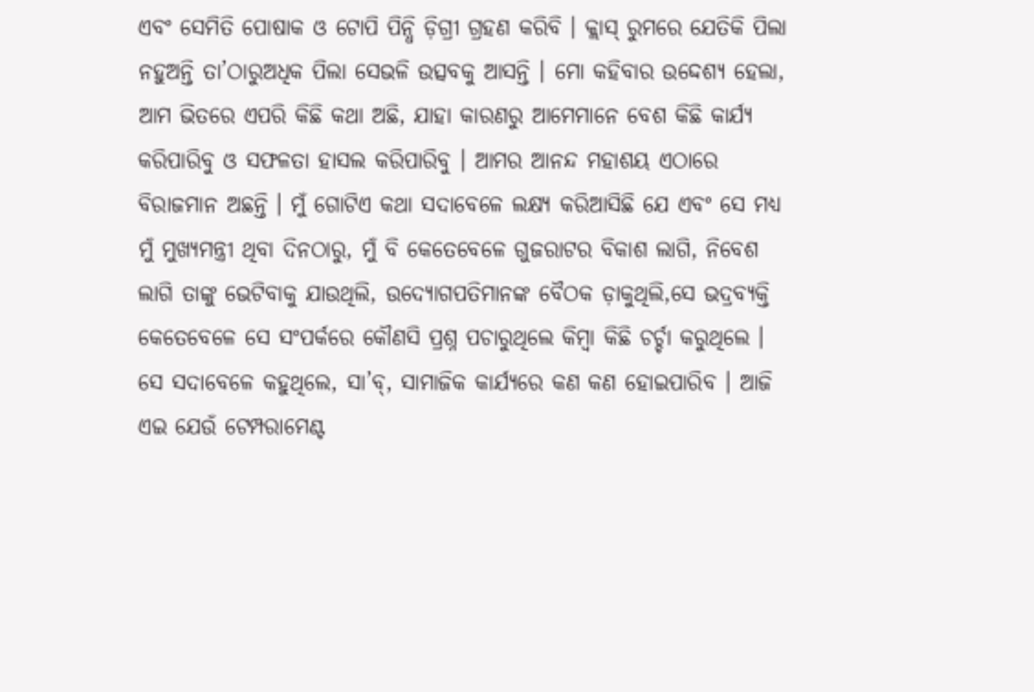ଏବଂ ସେମିତି ପୋଷାକ ଓ ଟୋପି ପିନ୍ଧି ଡ଼ିଗ୍ରୀ ଗ୍ରହଣ କରିବି । କ୍ଲାସ୍ ରୁମରେ ଯେତିକି ପିଲା ନହୁଅନ୍ତି ତା’ଠାରୁଅଧିକ ପିଲା ସେଭଳି ଉତ୍ସବକୁ ଆସନ୍ତି । ମୋ କହିବାର ଉଦ୍ଦେଶ୍ୟ ହେଲା, ଆମ ଭିତରେ ଏପରି କିଛି କଥା ଅଛି, ଯାହା କାରଣରୁ ଆମେମାନେ ବେଶ କିଛି କାର୍ଯ୍ୟ କରିପାରିବୁ ଓ ସଫଳତା ହାସଲ କରିପାରିବୁ । ଆମର ଆନନ୍ଦ ମହାଶୟ ଏଠାରେ ବିରାଜମାନ ଅଛନ୍ତି । ମୁଁ ଗୋଟିଏ କଥା ସଦାବେଳେ ଲକ୍ଷ୍ୟ କରିଆସିଛି ଯେ ଏବଂ ସେ ମଧ୍ୟ ମୁଁ ମୁଖ୍ୟମନ୍ତ୍ରୀ ଥିବା ଦିନଠାରୁ, ମୁଁ ବି କେତେବେଳେ ଗୁଜରାଟର ବିକାଶ ଲାଗି, ନିବେଶ ଲାଗି ତାଙ୍କୁ ଭେଟିବାକୁ ଯାଉଥିଲି, ଉଦ୍ୟୋଗପତିମାନଙ୍କ ବୈଠକ ଡ଼ାକୁଥିଲି,ସେ ଭଦ୍ରବ୍ୟକ୍ତି କେତେବେଳେ ସେ ସଂପର୍କରେ କୌଣସି ପ୍ରଶ୍ନ ପଚାରୁଥିଲେ କିମ୍ବା କିଛି ଚର୍ଚ୍ଚା କରୁଥିଲେ । ସେ ସଦାବେଳେ କହୁଥିଲେ, ସା’ବ୍, ସାମାଜିକ କାର୍ଯ୍ୟରେ କଣ କଣ ହୋଇପାରିବ । ଆଜି ଏଇ ଯେଉଁ ଟେମ୍ପରାମେଣ୍ଟ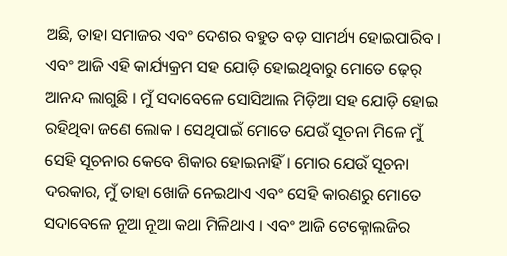ଅଛି, ତାହା ସମାଜର ଏବଂ ଦେଶର ବହୁତ ବଡ଼ ସାମର୍ଥ୍ୟ ହୋଇପାରିବ । ଏବଂ ଆଜି ଏହି କାର୍ଯ୍ୟକ୍ରମ ସହ ଯୋଡ଼ି ହୋଇଥିବାରୁ ମୋତେ ଢ଼େର୍ ଆନନ୍ଦ ଲାଗୁଛି । ମୁଁ ସଦାବେଳେ ସୋସିଆଲ ମିଡ଼ିଆ ସହ ଯୋଡ଼ି ହୋଇ ରହିଥିବା ଜଣେ ଲୋକ । ସେଥିପାଇଁ ମୋତେ ଯେଉଁ ସୂଚନା ମିଳେ ମୁଁ ସେହି ସୂଚନାର କେବେ ଶିକାର ହୋଇନାହିଁ । ମୋର ଯେଉଁ ସୂଚନା ଦରକାର, ମୁଁ ତାହା ଖୋଜି ନେଇଥାଏ ଏବଂ ସେହି କାରଣରୁ ମୋତେ ସଦାବେଳେ ନୂଆ ନୂଆ କଥା ମିଳିଥାଏ । ଏବଂ ଆଜି ଟେକ୍ନୋଲଜିର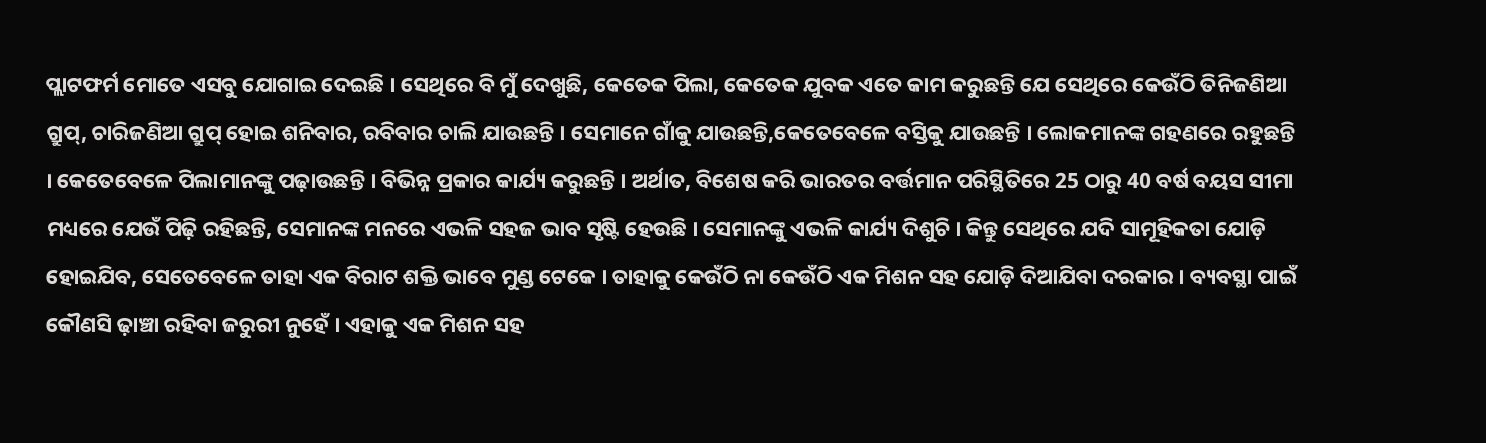ପ୍ଲାଟଫର୍ମ ମୋତେ ଏସବୁ ଯୋଗାଇ ଦେଇଛି । ସେଥିରେ ବି ମୁଁ ଦେଖୁଛି, କେତେକ ପିଲା, କେତେକ ଯୁବକ ଏତେ କାମ କରୁଛନ୍ତି ଯେ ସେଥିରେ କେଉଁଠି ତିନିଜଣିଆ ଗ୍ରୁପ୍, ଚାରିଜଣିଆ ଗ୍ରୁପ୍ ହୋଇ ଶନିବାର, ରବିବାର ଚାଲି ଯାଉଛନ୍ତି । ସେମାନେ ଗାଁକୁ ଯାଉଛନ୍ତି,କେତେବେଳେ ବସ୍ତିକୁ ଯାଉଛନ୍ତି । ଲୋକମାନଙ୍କ ଗହଣରେ ରହୁଛନ୍ତି । କେତେବେଳେ ପିଲାମାନଙ୍କୁ ପଢ଼ାଉଛନ୍ତି । ବିଭିନ୍ନ ପ୍ରକାର କାର୍ଯ୍ୟ କରୁଛନ୍ତି । ଅର୍ଥାତ, ବିଶେଷ କରି ଭାରତର ବର୍ତ୍ତମାନ ପରିସ୍ଥିତିରେ 25 ଠାରୁ 40 ବର୍ଷ ବୟସ ସୀମା ମଧ୍ୟରେ ଯେଉଁ ପିଢ଼ି ରହିଛନ୍ତି, ସେମାନଙ୍କ ମନରେ ଏଭଳି ସହଜ ଭାବ ସୃଷ୍ଟି ହେଉଛି । ସେମାନଙ୍କୁ ଏଭଳି କାର୍ଯ୍ୟ ଦିଶୁଚି । କିନ୍ତୁ ସେଥିରେ ଯଦି ସାମୂହିକତା ଯୋଡ଼ି ହୋଇଯିବ, ସେତେବେଳେ ତାହା ଏକ ବିରାଟ ଶକ୍ତି ଭାବେ ମୁଣ୍ଡ ଟେକେ । ତାହାକୁ କେଉଁଠି ନା କେଉଁଠି ଏକ ମିଶନ ସହ ଯୋଡ଼ି ଦିଆଯିବା ଦରକାର । ବ୍ୟବସ୍ଥା ପାଇଁ କୌଣସି ଢ଼ାଞ୍ଚା ରହିବା ଜରୁରୀ ନୁହେଁ । ଏହାକୁ ଏକ ମିଶନ ସହ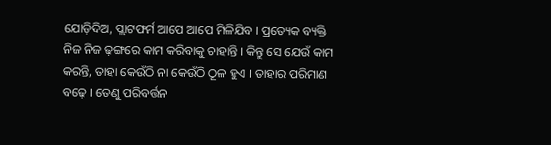ଯୋଡ଼ିଦିଅ, ପ୍ଲାଟଫର୍ମ ଆପେ ଆପେ ମିଳିଯିବ । ପ୍ରତ୍ୟେକ ବ୍ୟକ୍ତି ନିଜ ନିଜ ଢ଼ଙ୍ଗରେ କାମ କରିବାକୁ ଚାହାନ୍ତି । କିନ୍ତୁ ସେ ଯେଉଁ କାମ କରନ୍ତି, ତାହା କେଉଁଠି ନା କେଉଁଠି ଠୂଳ ହୁଏ । ତାହାର ପରିମାଣ ବଢ଼େ । ତେଣୁ ପରିବର୍ତ୍ତନ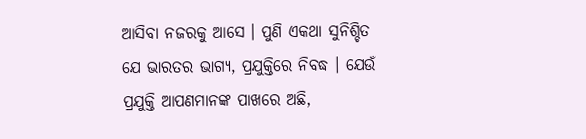ଆସିବା ନଜରକୁ ଆସେ । ପୁଣି ଏକଥା ସୁନିଶ୍ଚିତ ଯେ ଭାରତର ଭାଗ୍ୟ, ପ୍ରଯୁକ୍ତିରେ ନିବଦ୍ଧ । ଯେଉଁ ପ୍ରଯୁକ୍ତି ଆପଣମାନଙ୍କ ପାଖରେ ଅଛି,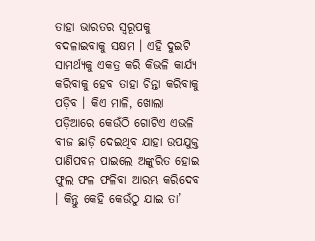ତାହା ଭାରତର ସ୍ୱରୂପକୁ ବଦଳାଇବାକୁ ସକ୍ଷମ । ଏହି ଦୁଇଟି ସାମର୍ଥ୍ୟକୁ ଏକତ୍ର କରି କିଭଳି କାର୍ଯ୍ୟ କରିବାକୁ ହେବ ତାହା ଚିନ୍ତା କରିବାକୁ ପଡ଼ିବ । କିଏ ମାଳି, ଖୋଲା ପଡ଼ିଆରେ କେଉଁଠି ଗୋଟିଏ ଏଭଳି ବୀଜ ଛାଡ଼ି ଦେଇଥିବ ଯାହା ଉପଯୁକ୍ତ ପାଣିପବନ ପାଇଲେ ଅଙ୍କୁରିତ ହୋଇ ଫୁଲ ଫଳ ଫଳିବା ଆରମ୍ଭ କରିଦେବ । କିନ୍ତୁ କେହି କେଉଁଠୁ ଯାଇ ତା’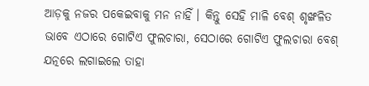ଆଡ଼କୁ ନଜର ପକେଇବାକୁ ମନ ନାହିଁ । କିନ୍ତୁ ସେହି ମାଳି ବେଶ୍ ଶୃଙ୍ଖଳିତ ଭାବେ ଏଠାରେ ଗୋଟିଏ ଫୁଲଚାରା, ସେଠାରେ ଗୋଟିଏ ଫୁଲଚାରା ବେଶ୍ ଯତ୍ନରେ ଲଗାଇଲେ ତାହା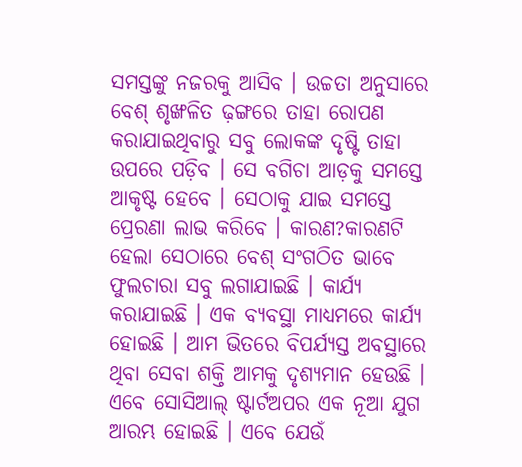ସମସ୍ତଙ୍କୁ ନଜରକୁ ଆସିବ । ଉଚ୍ଚତା ଅନୁସାରେ ବେଶ୍ ଶୃଙ୍ଖଳିତ ଢ଼ଙ୍ଗରେ ତାହା ରୋପଣ କରାଯାଇଥିବାରୁ ସବୁ ଲୋକଙ୍କ ଦୃଷ୍ଟି ତାହା ଉପରେ ପଡ଼ିବ । ସେ ବଗିଚା ଆଡ଼କୁ ସମସ୍ତେ ଆକୃଷ୍ଟ ହେବେ । ସେଠାକୁ ଯାଇ ସମସ୍ତେ ପ୍ରେରଣା ଲାଭ କରିବେ । କାରଣ?କାରଣଟି ହେଲା ସେଠାରେ ବେଶ୍ ସଂଗଠିତ ଭାବେ ଫୁଲଚାରା ସବୁ ଲଗାଯାଇଛି । କାର୍ଯ୍ୟ କରାଯାଇଛି । ଏକ ବ୍ୟବସ୍ଥା ମାଧ୍ୟମରେ କାର୍ଯ୍ୟ ହୋଇଛି । ଆମ ଭିତରେ ବିପର୍ଯ୍ୟସ୍ତ ଅବସ୍ଥାରେ ଥିବା ସେବା ଶକ୍ତି ଆମକୁ ଦୃଶ୍ୟମାନ ହେଉଛି । ଏବେ ସୋସିଆଲ୍ ଷ୍ଟାର୍ଟଅପର ଏକ ନୂଆ ଯୁଗ ଆରମ୍ଭ ହୋଇଛି । ଏବେ ଯେଉଁ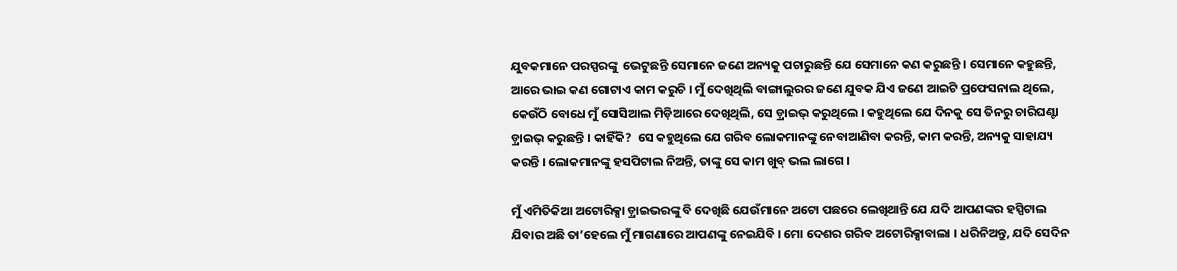ଯୁବକମାନେ ପରସ୍ପରଙ୍କୁ  ଭେଟୁଛନ୍ତି ସେମାନେ ଜଣେ ଅନ୍ୟକୁ ପଚାରୁଛନ୍ତି ଯେ ସେମାନେ କଣ କରୁଛନ୍ତି । ସେମାନେ କହୁଛନ୍ତି, ଆରେ ଭାଇ କଣ ଗୋଟାଏ କାମ କରୁଚି । ମୁଁ ଦେଖିଥିଲି ବାଙ୍ଗାଲୁରର ଜଣେ ଯୁବକ ଯିଏ ଜଣେ ଆଇଟି ପ୍ରଫେସନାଲ ଥିଲେ, କେଉଁଠି ବୋଧେ ମୁଁ ସୋସିଆଲ ମିଡ଼ିଆରେ ଦେଖିଥିଲି, ସେ ଡ଼୍ରାଇଭ୍ କରୁଥିଲେ । କହୁଥିଲେ ଯେ ଦିନକୁ ସେ ତିନରୁ ଚାରିଘଣ୍ଟା ଡ଼୍ରାଇଭ୍ କରୁଛନ୍ତି । କାହିଁକି?  ସେ କହୁଥିଲେ ଯେ ଗରିବ ଲୋକମାନଙ୍କୁ ନେବାଆଣିବା କରନ୍ତି, କାମ କରନ୍ତି, ଅନ୍ୟକୁ ସାହାଯ୍ୟ କରନ୍ତି । ଲୋକମାନଙ୍କୁ ହସପିଟାଲ ନିଅନ୍ତି, ତାଙ୍କୁ ସେ କାମ ଖୁବ୍ ଭଲ ଲାଗେ ।

ମୁଁ ଏମିତିକିଆ ଅଟୋରିକ୍ସା ଡ଼୍ରାଇଭରଙ୍କୁ ବି ଦେଖିଛି ଯେଉଁମାନେ ଅଟୋ ପଛରେ ଲେଖିଥାନ୍ତି ଯେ ଯଦି ଆପଣଙ୍କର ହସ୍ପିଟାଲ ଯିବାର ଅଛି ତା’ହେଲେ ମୁଁ ମାଗଣାରେ ଆପଣଙ୍କୁ ନେଇଯିବି । ମୋ ଦେଶର ଗରିବ ଅଟୋରିକ୍ସାବାଲା । ଧରିନିଅନ୍ତୁ, ଯଦି ସେଦିନ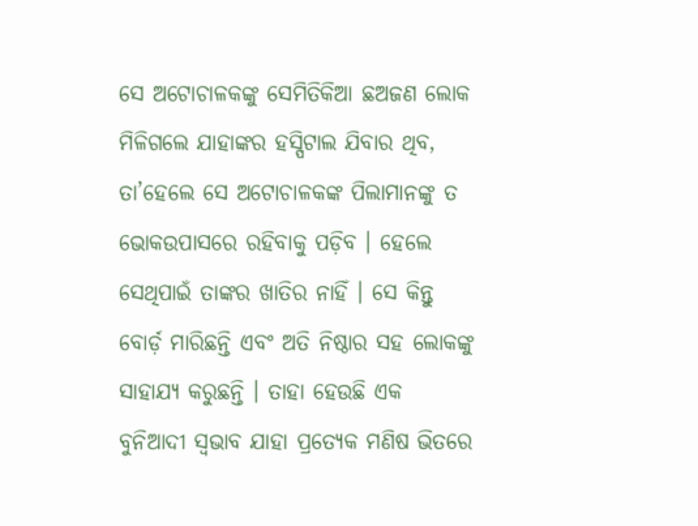ସେ ଅଟୋଚାଳକଙ୍କୁ ସେମିତିକିଆ ଛଅଜଣ ଲୋକ ମିଳିଗଲେ ଯାହାଙ୍କର ହସ୍ପିଟାଲ ଯିବାର ଥିବ, ତା’ହେଲେ ସେ ଅଟୋଚାଳକଙ୍କ ପିଲାମାନଙ୍କୁ ତ ଭୋକଉପାସରେ ରହିବାକୁ ପଡ଼ିବ । ହେଲେ ସେଥିପାଇଁ ତାଙ୍କର ଖାତିର ନାହିଁ । ସେ କିନ୍ତୁ ବୋର୍ଡ଼ ମାରିଛନ୍ତି ଏବଂ ଅତି ନିଷ୍ଠାର ସହ ଲୋକଙ୍କୁ ସାହାଯ୍ୟ କରୁଛନ୍ତି । ତାହା ହେଉଛି ଏକ ବୁନିଆଦୀ ସ୍ୱଭାବ ଯାହା ପ୍ରତ୍ୟେକ ମଣିଷ ଭିତରେ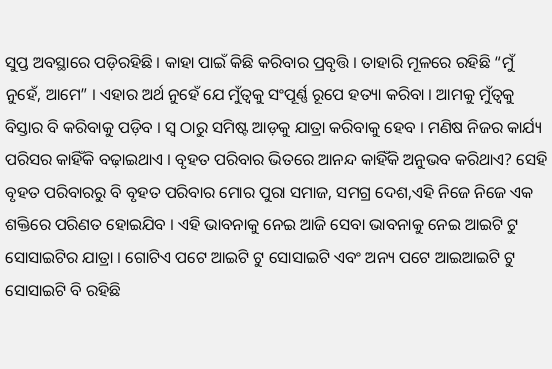ସୁପ୍ତ ଅବସ୍ଥାରେ ପଡ଼ିରହିଛି । କାହା ପାଇଁ କିଛି କରିବାର ପ୍ରବୃତ୍ତି । ତାହାରି ମୂଳରେ ରହିଛି “ମୁଁ ନୁହେଁ, ଆମେ” । ଏହାର ଅର୍ଥ ନୁହେଁ ଯେ ମୁଁତ୍ୱକୁ ସଂପୂର୍ଣ୍ଣ ରୂପେ ହତ୍ୟା କରିବା । ଆମକୁ ମୁଁତ୍ୱକୁ ବିସ୍ତାର ବି କରିବାକୁ ପଡ଼ିବ । ସ୍ୱ ଠାରୁ ସମିଷ୍ଟ ଆଡ଼କୁ ଯାତ୍ରା କରିବାକୁ ହେବ । ମଣିଷ ନିଜର କାର୍ଯ୍ୟ ପରିସର କାହିଁକି ବଢ଼ାଇଥାଏ । ବୃହତ ପରିବାର ଭିତରେ ଆନନ୍ଦ କାହିଁକି ଅନୁଭବ କରିଥାଏ? ସେହି ବୃହତ ପରିବାରରୁ ବି ବୃହତ ପରିବାର ମୋର ପୁରା ସମାଜ, ସମଗ୍ର ଦେଶ,ଏହି ନିଜେ ନିଜେ ଏକ ଶକ୍ତିରେ ପରିଣତ ହୋଇଯିବ । ଏହି ଭାବନାକୁ ନେଇ ଆଜି ସେବା ଭାବନାକୁ ନେଇ ଆଇଟି ଟୁ ସୋସାଇଟିର ଯାତ୍ରା । ଗୋଟିଏ ପଟେ ଆଇଟି ଟୁ ସୋସାଇଟି ଏବଂ ଅନ୍ୟ ପଟେ ଆଇଆଇଟି ଟୁ ସୋସାଇଟି ବି ରହିଛି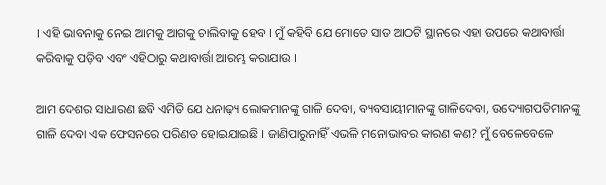। ଏହି ଭାବନାକୁ ନେଇ ଆମକୁ ଆଗକୁ ଚାଲିବାକୁ ହେବ । ମୁଁ କହିବି ଯେ ମୋତେ ସାତ ଆଠଟି ସ୍ଥାନରେ ଏହା ଉପରେ କଥାବାର୍ତ୍ତା କରିବାକୁ ପଡ଼ିବ ଏବଂ ଏହିଠାରୁ କଥାବାର୍ତ୍ତା ଆରମ୍ଭ କରାଯାଉ ।

ଆମ ଦେଶର ସାଧାରଣ ଛବି ଏମିତି ଯେ ଧନାଢ଼୍ୟ ଲୋକମାନଙ୍କୁ ଗାଳି ଦେବା, ବ୍ୟବସାୟୀମାନଙ୍କୁ ଗାଳିଦେବା, ଉଦ୍ୟୋଗପତିମାନଙ୍କୁ ଗାଳି ଦେବା ଏକ ଫେସନରେ ପରିଣତ ହୋଇଯାଇଛି । ଜାଣିପାରୁନାହିଁ ଏଭଳି ମନୋଭାବର କାରଣ କଣ? ମୁଁ ବେଳେବେଳେ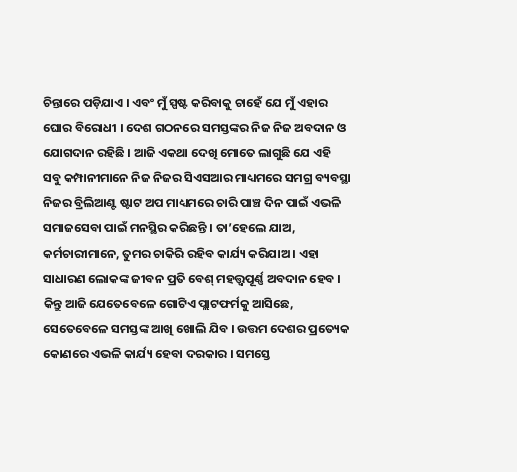ଚିନ୍ତାରେ ପଡ଼ିଯାଏ । ଏବଂ ମୁଁ ସ୍ପଷ୍ଟ କରିବାକୁ ଚାହେଁ ଯେ ମୁଁ ଏହାର ଘୋର ବିରୋଧୀ । ଦେଶ ଗଠନରେ ସମସ୍ତଙ୍କର ନିଜ ନିଜ ଅବଦାନ ଓ ଯୋଗଦାନ ରହିଛି । ଆଜି ଏକଥା ଦେଖି ମୋତେ ଲାଗୁଛି ଯେ ଏହି ସବୁ କମ୍ପାନୀମାନେ ନିଜ ନିଜର ସିଏସଆର ମାଧ୍ୟମରେ ସମଗ୍ର ବ୍ୟବସ୍ଥା ନିଜର ବ୍ରିଲିଆଣ୍ଟ ଷ୍ଟାଟ ଅପ ମାଧ୍ୟମରେ ଚାରି ପାଞ୍ଚ ଦିନ ପାଇଁ ଏଭଳି ସମାଜସେବା ପାଇଁ ମନସ୍ଥିର କରିଛନ୍ତି । ତା’ହେଲେ ଯାଅ, କର୍ମଚାରୀମାନେ, ତୁମର ଚାକିରି ରହିବ କାର୍ଯ୍ୟ କରିଯାଅ । ଏହା ସାଧାରଣ ଲୋକଙ୍କ ଜୀବନ ପ୍ରତି ବେଶ୍ ମହତ୍ତ୍ୱପୂର୍ଣ୍ଣ ଅବଦାନ ହେବ । କିନ୍ତୁ ଆଜି ଯେତେବେଳେ ଗୋଟିଏ ପ୍ଲାଟଫର୍ମକୁ ଆସିଛେ, ସେତେବେଳେ ସମସ୍ତଙ୍କ ଆଖି ଖୋଲି ଯିବ । ଉତ୍ତମ ଦେଶର ପ୍ରତ୍ୟେକ କୋଣରେ ଏଭଳି କାର୍ଯ୍ୟ ହେବା ଦରକାର । ସମସ୍ତେ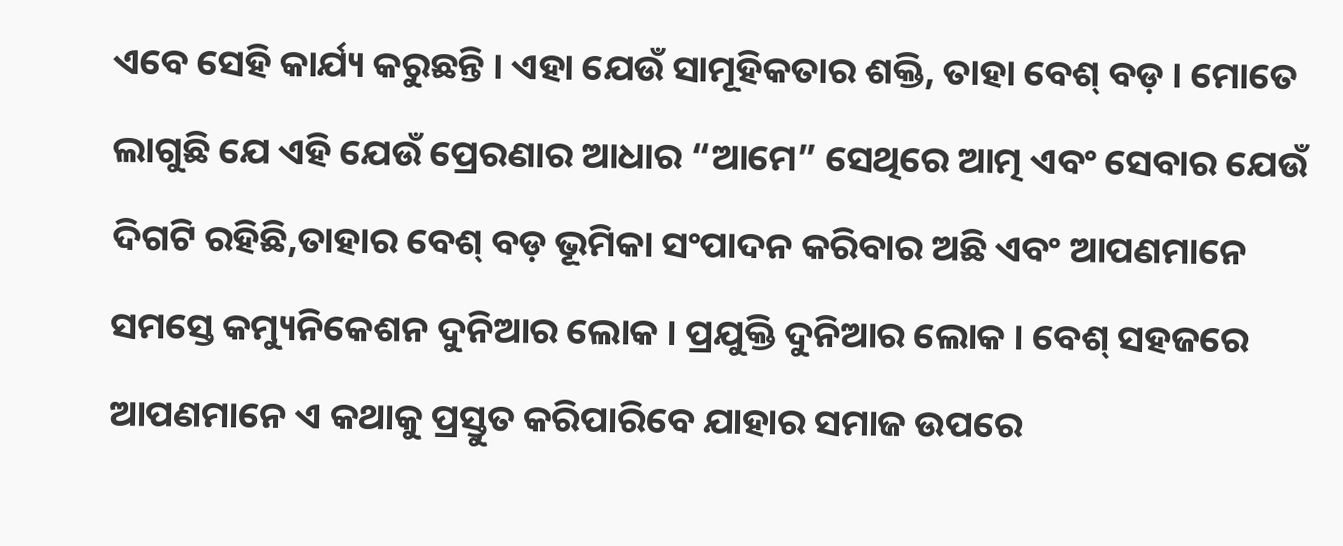ଏବେ ସେହି କାର୍ଯ୍ୟ କରୁଛନ୍ତି । ଏହା ଯେଉଁ ସାମୂହିକତାର ଶକ୍ତି, ତାହା ବେଶ୍ ବଡ଼ । ମୋତେ ଲାଗୁଛି ଯେ ଏହି ଯେଉଁ ପ୍ରେରଣାର ଆଧାର “ଆମେ” ସେଥିରେ ଆତ୍ମ ଏବଂ ସେବାର ଯେଉଁ ଦିଗଟି ରହିଛି,ତାହାର ବେଶ୍ ବଡ଼ ଭୂମିକା ସଂପାଦନ କରିବାର ଅଛି ଏବଂ ଆପଣମାନେ ସମସ୍ତେ କମ୍ୟୁନିକେଶନ ଦୁନିଆର ଲୋକ । ପ୍ରଯୁକ୍ତି ଦୁନିଆର ଲୋକ । ବେଶ୍ ସହଜରେ ଆପଣମାନେ ଏ କଥାକୁ ପ୍ରସ୍ତୁତ କରିପାରିବେ ଯାହାର ସମାଜ ଉପରେ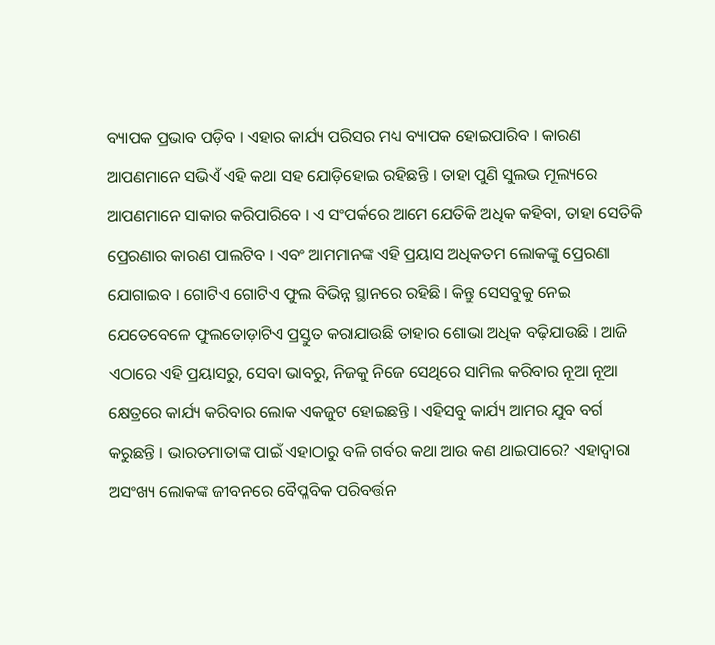ବ୍ୟାପକ ପ୍ରଭାବ ପଡ଼ିବ । ଏହାର କାର୍ଯ୍ୟ ପରିସର ମଧ୍ୟ ବ୍ୟାପକ ହୋଇପାରିବ । କାରଣ ଆପଣମାନେ ସଭିଏଁ ଏହି କଥା ସହ ଯୋଡ଼ିହୋଇ ରହିଛନ୍ତି । ତାହା ପୁଣି ସୁଲଭ ମୂଲ୍ୟରେ ଆପଣମାନେ ସାକାର କରିପାରିବେ । ଏ ସଂପର୍କରେ ଆମେ ଯେତିକି ଅଧିକ କହିବା, ତାହା ସେତିକି ପ୍ରେରଣାର କାରଣ ପାଲଟିବ । ଏବଂ ଆମମାନଙ୍କ ଏହି ପ୍ରୟାସ ଅଧିକତମ ଲୋକଙ୍କୁ ପ୍ରେରଣା ଯୋଗାଇବ । ଗୋଟିଏ ଗୋଟିଏ ଫୁଲ ବିଭିନ୍ନ ସ୍ଥାନରେ ରହିଛି । କିନ୍ତୁ ସେସବୁକୁ ନେଇ ଯେତେବେଳେ ଫୁଲତୋଡ଼ାଟିଏ ପ୍ରସ୍ତୁତ କରାଯାଉଛି ତାହାର ଶୋଭା ଅଧିକ ବଢ଼ିଯାଉଛି । ଆଜି ଏଠାରେ ଏହି ପ୍ରୟାସରୁ, ସେବା ଭାବରୁ, ନିଜକୁ ନିଜେ ସେଥିରେ ସାମିଲ କରିବାର ନୂଆ ନୂଆ କ୍ଷେତ୍ରରେ କାର୍ଯ୍ୟ କରିବାର ଲୋକ ଏକଜୁଟ ହୋଇଛନ୍ତି । ଏହିସବୁ କାର୍ଯ୍ୟ ଆମର ଯୁବ ବର୍ଗ କରୁଛନ୍ତି । ଭାରତମାତାଙ୍କ ପାଇଁ ଏହାଠାରୁ ବଳି ଗର୍ବର କଥା ଆଉ କଣ ଥାଇପାରେ? ଏହାଦ୍ୱାରା ଅସଂଖ୍ୟ ଲୋକଙ୍କ ଜୀବନରେ ବୈପ୍ଳବିକ ପରିବର୍ତ୍ତନ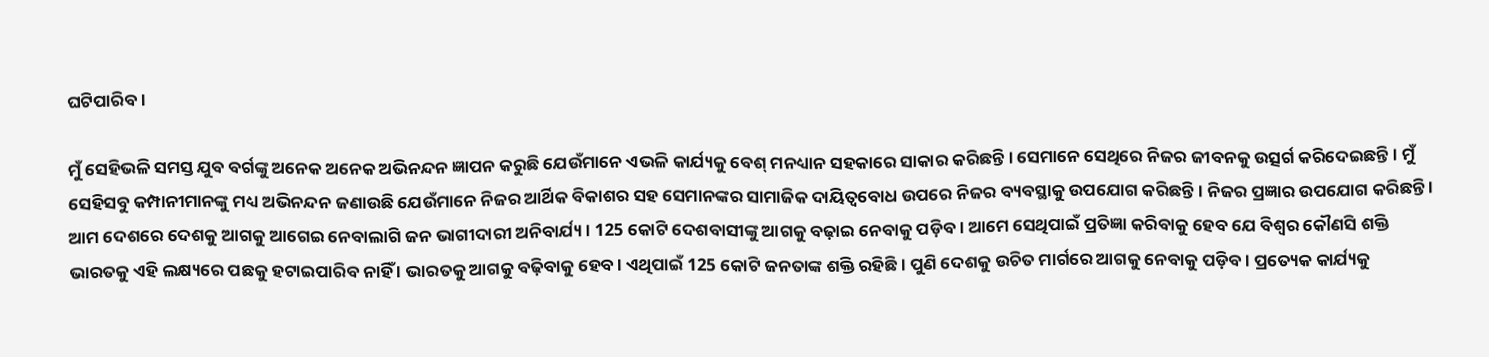ଘଟିପାରିବ ।

ମୁଁ ସେହିଭଳି ସମସ୍ତ ଯୁବ ବର୍ଗଙ୍କୁ ଅନେକ ଅନେକ ଅଭିନନ୍ଦନ ଜ୍ଞାପନ କରୁଛି ଯେଉଁମାନେ ଏଭଳି କାର୍ଯ୍ୟକୁ ବେଶ୍ ମନଧ୍ୟାନ ସହକାରେ ସାକାର କରିଛନ୍ତି । ସେମାନେ ସେଥିରେ ନିଜର ଜୀବନକୁ ଉତ୍ସର୍ଗ କରିଦେଇଛନ୍ତି । ମୁଁ ସେହିସବୁ କମ୍ପାନୀମାନଙ୍କୁ ମଧ୍ୟ ଅଭିନନ୍ଦନ ଜଣାଉଛି ଯେଉଁମାନେ ନିଜର ଆର୍ଥିକ ବିକାଶର ସହ ସେମାନଙ୍କର ସାମାଜିକ ଦାୟିତ୍ୱବୋଧ ଉପରେ ନିଜର ବ୍ୟବସ୍ଥାକୁ ଉପଯୋଗ କରିଛନ୍ତି । ନିଜର ପ୍ରଜ୍ଞାର ଉପଯୋଗ କରିଛନ୍ତି । ଆମ ଦେଶରେ ଦେଶକୁ ଆଗକୁ ଆଗେଇ ନେବାଲାଗି ଜନ ଭାଗୀଦାରୀ ଅନିବାର୍ଯ୍ୟ । 125 କୋଟି ଦେଶବାସୀଙ୍କୁ ଆଗକୁ ବଢ଼ାଇ ନେବାକୁ ପଡ଼ିବ । ଆମେ ସେଥିପାଇଁ ପ୍ରତିଜ୍ଞା କରିବାକୁ ହେବ ଯେ ବିଶ୍ୱର କୌଣସି ଶକ୍ତି  ଭାରତକୁ ଏହି ଲକ୍ଷ୍ୟରେ ପଛକୁ ହଟାଇପାରିବ ନାହିଁ । ଭାରତକୁ ଆଗକୁ ବଢ଼ିବାକୁ ହେବ । ଏଥିପାଇଁ 125 କୋଟି ଜନତାଙ୍କ ଶକ୍ତି ରହିଛି । ପୁଣି ଦେଶକୁ ଉଚିତ ମାର୍ଗରେ ଆଗକୁ ନେବାକୁ ପଡ଼ିବ । ପ୍ରତ୍ୟେକ କାର୍ଯ୍ୟକୁ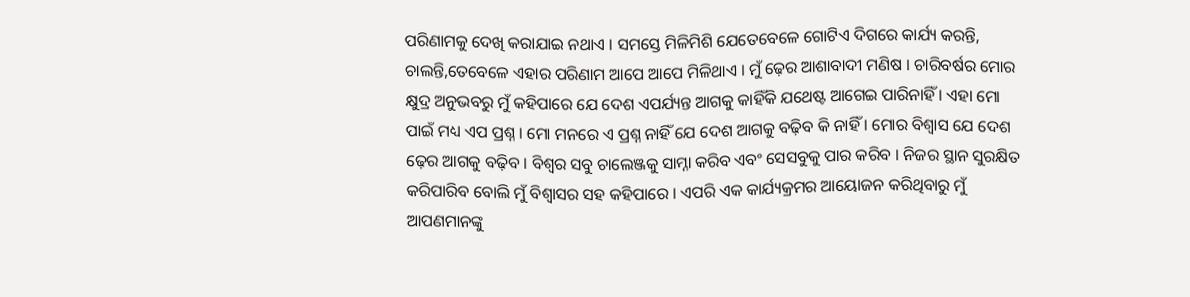ପରିଣାମକୁ ଦେଖି କରାଯାଇ ନଥାଏ । ସମସ୍ତେ ମିଳିମିଶି ଯେତେବେଳେ ଗୋଟିଏ ଦିଗରେ କାର୍ଯ୍ୟ କରନ୍ତି, ଚାଲନ୍ତି,ତେବେଳେ ଏହାର ପରିଣାମ ଆପେ ଆପେ ମିଳିଥାଏ । ମୁଁ ଢ଼େର ଆଶାବାଦୀ ମଣିଷ । ଚାରିବର୍ଷର ମୋର କ୍ଷୁଦ୍ର ଅନୁଭବରୁ ମୁଁ କହିପାରେ ଯେ ଦେଶ ଏପର୍ଯ୍ୟନ୍ତ ଆଗକୁ କାହିଁକି ଯଥେଷ୍ଟ ଆଗେଇ ପାରିନାହିଁ । ଏହା ମୋ ପାଇଁ ମଧ୍ୟ ଏପ ପ୍ରଶ୍ନ । ମୋ ମନରେ ଏ ପ୍ରଶ୍ନ ନାହିଁ ଯେ ଦେଶ ଆଗକୁ ବଢ଼ିବ କି ନାହିଁ । ମୋର ବିଶ୍ୱାସ ଯେ ଦେଶ ଢ଼େର ଆଗକୁ ବଢ଼ିବ । ବିଶ୍ୱର ସବୁ ଚାଲେଞ୍ଜକୁ ସାମ୍ନା କରିବ ଏବଂ ସେସବୁକୁ ପାର କରିବ । ନିଜର ସ୍ଥାନ ସୁରକ୍ଷିତ କରିପାରିବ ବୋଲି ମୁଁ ବିଶ୍ୱାସର ସହ କହିପାରେ । ଏପରି ଏକ କାର୍ଯ୍ୟକ୍ରମର ଆୟୋଜନ କରିଥିବାରୁ ମୁଁ ଆପଣମାନଙ୍କୁ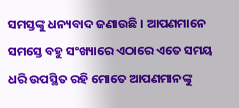ସମସ୍ତଙ୍କୁ ଧନ୍ୟବାଦ ଜଣାଉଛି । ଆପଣମାନେ ସମସ୍ତେ ବହୁ ସଂଖ୍ୟାରେ ଏଠାରେ ଏତେ ସମୟ ଧରି ଉପସ୍ଥିତ ରହି ମୋତେ ଆପଣମାନଙ୍କୁ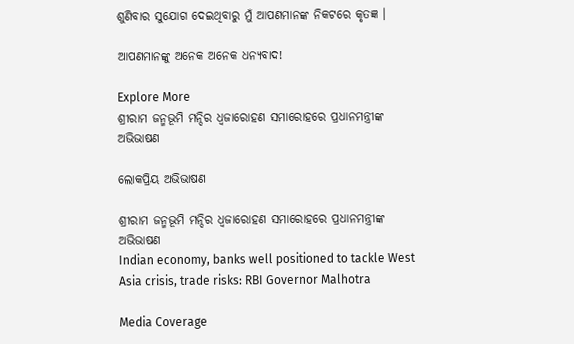ଶୁଣିବାର ସୁଯୋଗ ଦେଇଥିବାରୁ ମୁଁ ଆପଣମାନଙ୍କ ନିକଟରେ କୃତଜ୍ଞ ।

ଆପଣମାନଙ୍କୁ ଅନେକ ଅନେକ ଧନ୍ୟବାଦ!

Explore More
ଶ୍ରୀରାମ ଜନ୍ମଭୂମି ମନ୍ଦିର ଧ୍ଵଜାରୋହଣ ସମାରୋହରେ ପ୍ରଧାନମନ୍ତ୍ରୀଙ୍କ ଅଭିଭାଷଣ

ଲୋକପ୍ରିୟ ଅଭିଭାଷଣ

ଶ୍ରୀରାମ ଜନ୍ମଭୂମି ମନ୍ଦିର ଧ୍ଵଜାରୋହଣ ସମାରୋହରେ ପ୍ରଧାନମନ୍ତ୍ରୀଙ୍କ ଅଭିଭାଷଣ
Indian economy, banks well positioned to tackle West Asia crisis, trade risks: RBI Governor Malhotra

Media Coverage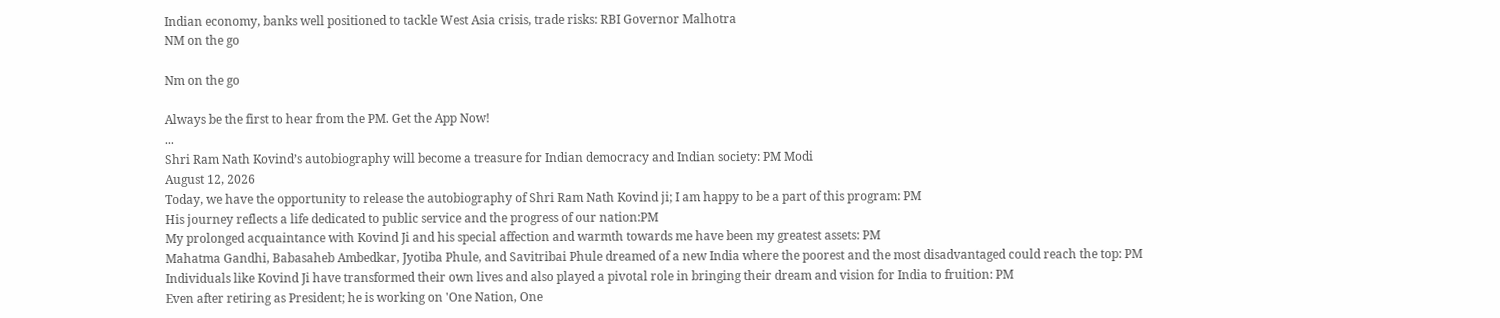Indian economy, banks well positioned to tackle West Asia crisis, trade risks: RBI Governor Malhotra
NM on the go

Nm on the go

Always be the first to hear from the PM. Get the App Now!
...
Shri Ram Nath Kovind’s autobiography will become a treasure for Indian democracy and Indian society: PM Modi
August 12, 2026
Today, we have the opportunity to release the autobiography of Shri Ram Nath Kovind ji; I am happy to be a part of this program: PM
His journey reflects a life dedicated to public service and the progress of our nation:PM
My prolonged acquaintance with Kovind Ji and his special affection and warmth towards me have been my greatest assets: PM
Mahatma Gandhi, Babasaheb Ambedkar, Jyotiba Phule, and Savitribai Phule dreamed of a new India where the poorest and the most disadvantaged could reach the top: PM
Individuals like Kovind Ji have transformed their own lives and also played a pivotal role in bringing their dream and vision for India to fruition: PM
Even after retiring as President; he is working on 'One Nation, One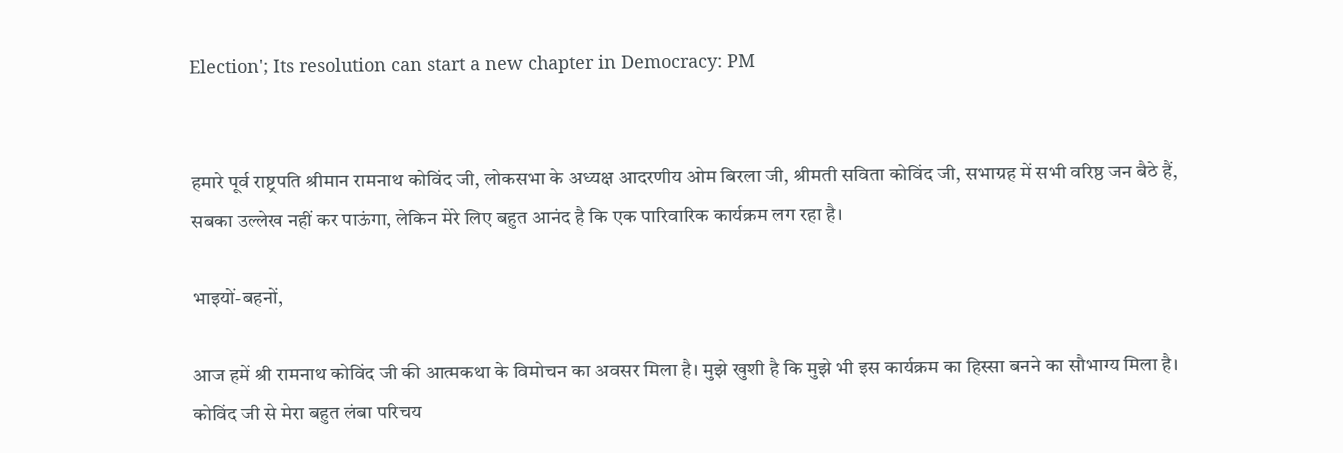Election'; Its resolution can start a new chapter in Democracy: PM


हमारे पूर्व राष्ट्रपति श्रीमान रामनाथ कोविंद जी, लोकसभा के अध्यक्ष आदरणीय ओम बिरला जी, श्रीमती सविता कोविंद जी, सभाग्रह में सभी वरिष्ठ जन बैठे हैं, सबका उल्लेख नहीं कर पाऊंगा, लेकिन मेरे लिए बहुत आनंद है कि एक पारिवारिक कार्यक्रम लग रहा है।

भाइयों-बहनों,

आज हमें श्री रामनाथ कोविंद जी की आत्मकथा के विमोचन का अवसर मिला है। मुझे खुशी है कि मुझे भी इस कार्यक्रम का हिस्सा बनने का सौभाग्य मिला है। कोविंद जी से मेरा बहुत लंबा परिचय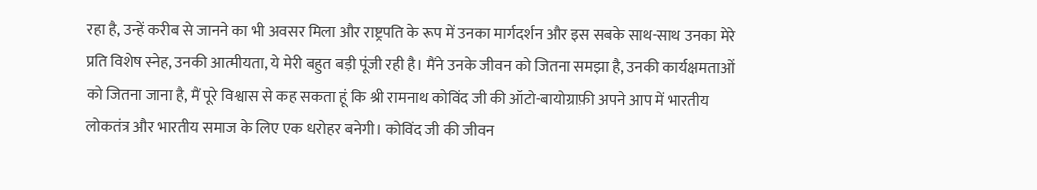रहा है, उन्हें करीब से जानने का भी अवसर मिला और राष्ट्रपति के रूप में उनका मार्गदर्शन और इस सबके साथ-साथ उनका मेरे प्रति विशेष स्नेह, उनकी आत्मीयता, ये मेरी बहुत बड़ी पूंजी रही है। मैंने उनके जीवन को जितना समझा है, उनकी कार्यक्षमताओं को जितना जाना है, मैं पूरे विश्वास से कह सकता हूं कि श्री रामनाथ कोविंद जी की ऑटो-बायोग्राफ़ी अपने आप में भारतीय लोकतंत्र और भारतीय समाज के लिए एक धरोहर बनेगी। कोविंद जी की जीवन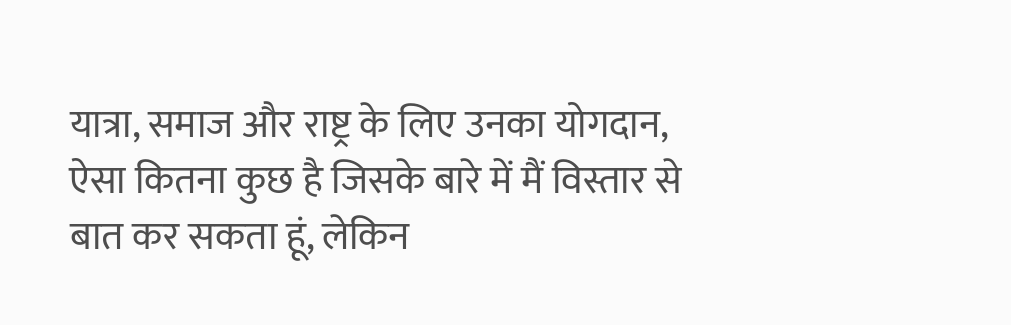यात्रा, समाज और राष्ट्र के लिए उनका योगदान, ऐसा कितना कुछ है जिसके बारे में मैं विस्तार से बात कर सकता हूं, लेकिन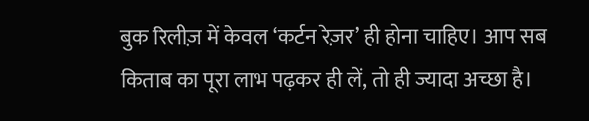बुक रिलीज़ में केवल ‘कर्टन रेज़र’ ही होना चाहिए। आप सब किताब का पूरा लाभ पढ़कर ही लें, तो ही ज्यादा अच्छा है।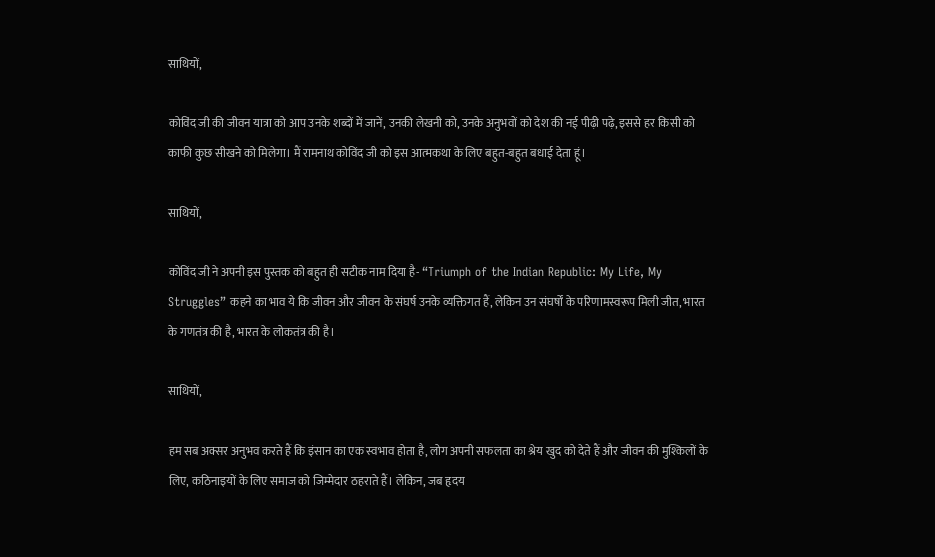साथियों,

कोविंद जी की जीवन यात्रा को आप उनके शब्दों में जानें, उनकी लेखनी को, उनके अनुभवों को देश की नई पीढ़ी पढ़े, इससे हर किसी को काफी कुछ सीखने को मिलेगा। मैं रामनाथ कोविंद जी को इस आत्मकथा के लिए बहुत-बहुत बधाई देता हूं।

साथियों,

कोविंद जी ने अपनी इस पुस्तक को बहुत ही सटीक नाम दिया है- “Triumph of the Indian Republic: My Life, My Struggles” कहने का भाव ये कि जीवन और जीवन के संघर्ष उनके व्यक्तिगत हैं, लेकिन उन संघर्षों के परिणामस्वरूप मिली जीत, भारत के गणतंत्र की है, भारत के लोकतंत्र की है।

साथियों,

हम सब अक्सर अनुभव करते हैं कि इंसान का एक स्वभाव होता है, लोग अपनी सफलता का श्रेय खुद को देते हैं और जीवन की मुश्किलों के लिए, कठिनाइयों के लिए समाज को जिम्मेदार ठहराते हैं। लेकिन, जब हृदय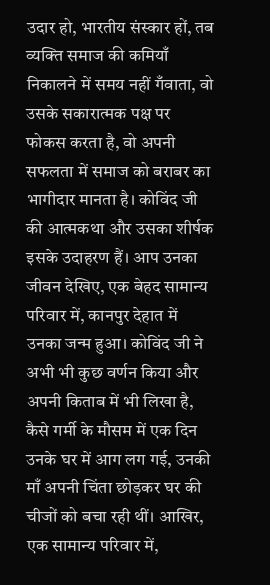उदार हो, भारतीय संस्कार हों, तब व्यक्ति समाज की कमियाँ निकालने में समय नहीं गँवाता, वो उसके सकारात्मक पक्ष पर फोकस करता है, वो अपनी सफलता में समाज को बराबर का भागीदार मानता है। कोविंद जी की आत्मकथा और उसका शीर्षक इसके उदाहरण हैं। आप उनका जीवन देखिए, एक बेहद सामान्य परिवार में, कानपुर देहात में उनका जन्म हुआ। कोविंद जी ने अभी भी कुछ वर्णन किया और अपनी किताब में भी लिखा है, कैसे गर्मी के मौसम में एक दिन उनके घर में आग लग गई, उनकी माँ अपनी चिंता छोड़कर घर की चीजों को बचा रही थीं। आखिर, एक सामान्य परिवार में,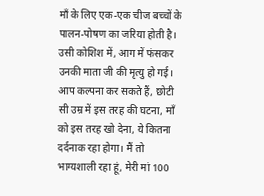माँ के लिए एक-एक चीज बच्चों के पालन-पोषण का जरिया होती है। उसी कोशिश में, आग में फंसकर उनकी माता जी की मृत्यु हो गई। आप कल्पना कर सकते हैं, छोटी सी उम्र में इस तरह की घटना, माँ को इस तरह खो देना, ये कितना दर्दनाक रहा होगा। मैं तो भाग्यशाली रहा हूं, मेरी मां 100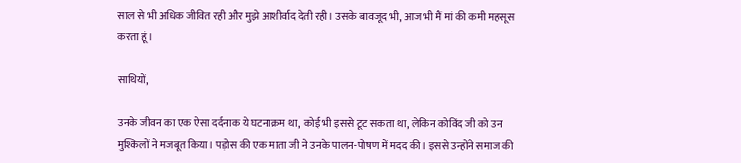साल से भी अधिक जीवित रही और मुझे आशीर्वाद देती रही। उसके बावजूद भी, आज भी मैं मां की कमी महसूस करता हूं।

साथियों,

उनके जीवन का एक ऐसा दर्दनाक ये घटनाक्रम था, कोई भी इससे टूट सकता था, लेकिन कोविंद जी को उन मुश्किलों ने मजबूत किया। पड़ोस की एक माता जी ने उनके पालन-पोषण में मदद की। इससे उन्होंने समाज की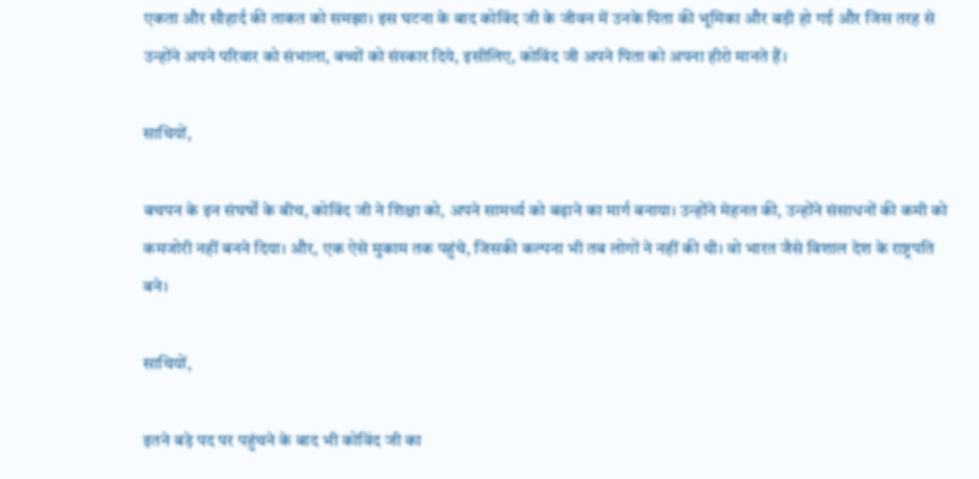एकता और सौहार्द की ताकत को समझा। इस घटना के बाद कोविंद जी के जीवन में उनके पिता की भूमिका और बड़ी हो गई और जिस तरह से उन्होंने अपने परिवार को संभाला, बच्चों को संस्कार दिये, इसीलिए, कोविंद जी अपने पिता को अपना हीरो मानते हैं।

साथियों,

बचपन के इन संघर्षों के बीच, कोविंद जी ने शिक्षा को, अपने सामर्थ्य को बढ़ाने का मार्ग बनाया। उन्होंने मेहनत की, उन्होंने संसाधनों की कमी को कमजोरी नहीं बनने दिया। और, एक ऐसे मुकाम तक पहुंचे, जिसकी कल्पना भी तब लोगों ने नहीं की थी। वो भारत जैसे विशाल देश के राष्ट्रपति बने।

साथियों,

इतने बड़े पद पर पहुंचने के बाद भी कोविंद जी का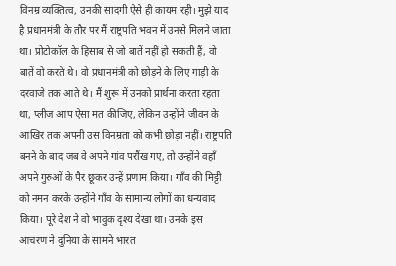विनम्र व्यक्तित्व, उनकी सादगी ऐसे ही कायम रही। मुझे याद है प्रधानमंत्री के तौर पर मैं राष्ट्रपति भवन में उनसे मिलने जाता था। प्रोटोकॉल के हिसाब से जो बातें नहीं हो सकती हैं, वो बातें वो करते थे। वो प्रधानमंत्री को छोड़ने के लिए गाड़ी के दरवाजे तक आते थे। मैं शुरू में उनको प्रार्थना करता रहता था, प्लीज आप ऐसा मत कीजिए, लेकिन उन्होंने जीवन के आखिर तक अपनी उस विनम्रता को कभी छोड़ा नहीं। राष्ट्रपति बनने के बाद जब वे अपने गांव परौंख गए, तो उन्होंने वहाँ अपने गुरुओं के पैर छूकर उन्हें प्रणाम किया। गाँव की मिट्टी को नमन करके उन्होंने गाँव के सामान्य लोगों का धन्यवाद किया। पूरे देश ने वो भावुक दृश्य देखा था। उनके इस आचरण ने दुनिया के सामने भारत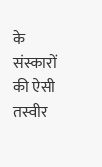के संस्कारों की ऐसी तस्वीर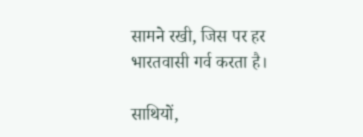सामने रखी, जिस पर हर भारतवासी गर्व करता है।

साथियों,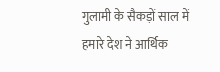गुलामी के सैकड़ों साल में हमारे देश ने आर्थिक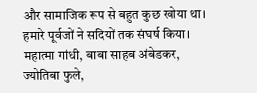और सामाजिक रूप से बहुत कुछ खोया था। हमारे पूर्वजों ने सदियों तक संघर्ष किया। महात्मा गांधी, बाबा साहब अंबेडकर, ज्योतिबा फुले,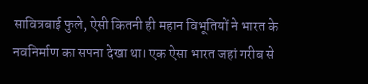सावित्रबाई फुले, ऐसी कितनी ही महान विभूतियों ने भारत के नवनिर्माण का सपना देखा था। एक ऐसा भारत जहां गरीब से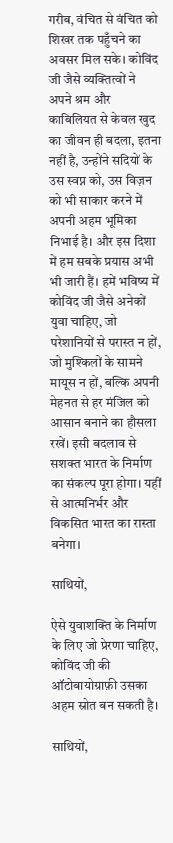गरीब, वंचित से वंचित को शिखर तक पहुँचने का अवसर मिल सके। कोविंद जी जैसे व्यक्तित्वों ने अपने श्रम और काबिलियत से केवल खुद का जीवन ही बदला, इतना नहीं है, उन्होंने सदियों के उस स्वप्न को, उस विज़न को भी साकार करने में अपनी अहम भूमिका निभाई है। और इस दिशा में हम सबके प्रयास अभी भी जारी हैं। हमें भविष्य में कोविंद जी जैसे अनेकों युवा चाहिए, जो परेशानियों से परास्त न हों, जो मुश्किलों के सामने मायूस न हों, बल्कि अपनी मेहनत से हर मंजिल को आसान बनाने का हौसला रखें। इसी बदलाव से सशक्त भारत के निर्माण का संकल्प पूरा होगा। यहीं से आत्मनिर्भर और विकसित भारत का रास्ता बनेगा।

साथियों,

ऐसे युवाशक्ति के निर्माण के लिए जो प्रेरणा चाहिए, कोविंद जी की ऑटोबायोग्राफ़ी उसका अहम स्रोत बन सकती है।

साथियों,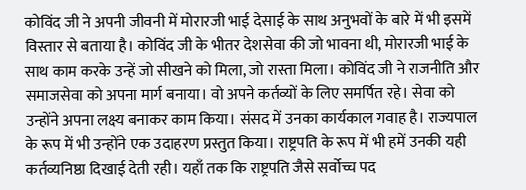कोविंद जी ने अपनी जीवनी में मोरारजी भाई देसाई के साथ अनुभवों के बारे में भी इसमें विस्तार से बताया है। कोविंद जी के भीतर देशसेवा की जो भावना थी, मोरारजी भाई के साथ काम करके उन्हें जो सीखने को मिला, जो रास्ता मिला। कोविंद जी ने राजनीति और समाजसेवा को अपना मार्ग बनाया। वो अपने कर्तव्यों के लिए समर्पित रहे। सेवा को उन्होंने अपना लक्ष्य बनाकर काम किया। संसद में उनका कार्यकाल गवाह है। राज्यपाल के रूप में भी उन्होंने एक उदाहरण प्रस्तुत किया। राष्ट्रपति के रूप में भी हमें उनकी यही कर्तव्यनिष्ठा दिखाई देती रही। यहाँ तक कि राष्ट्रपति जैसे सर्वोच्च पद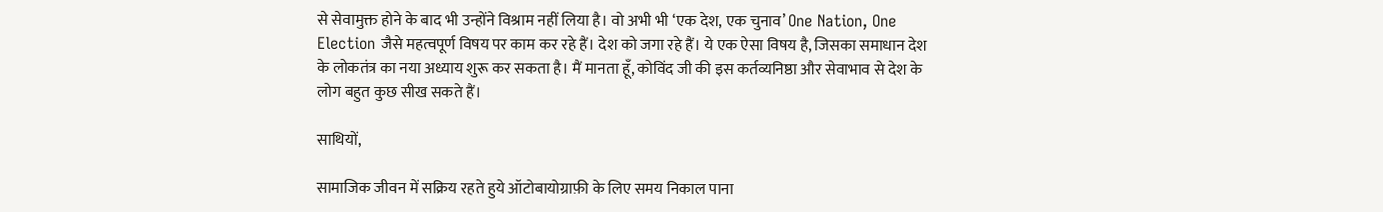से सेवामुक्त होने के बाद भी उन्होंने विश्राम नहीं लिया है। वो अभी भी ‘एक देश, एक चुनाव’ One Nation, One Election जैसे महत्वपूर्ण विषय पर काम कर रहे हैं। देश को जगा रहे हैं। ये एक ऐसा विषय है, जिसका समाधान देश के लोकतंत्र का नया अध्याय शुरू कर सकता है। मैं मानता हूँ, कोविंद जी की इस कर्तव्यनिष्ठा और सेवाभाव से देश के लोग बहुत कुछ सीख सकते हैं।

साथियों,

सामाजिक जीवन में सक्रिय रहते हुये ऑटोबायोग्राफ़ी के लिए समय निकाल पाना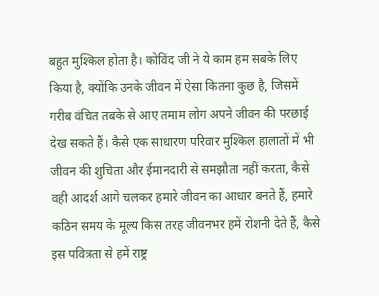बहुत मुश्किल होता है। कोविंद जी ने ये काम हम सबके लिए किया है, क्योंकि उनके जीवन में ऐसा कितना कुछ है, जिसमें गरीब वंचित तबके से आए तमाम लोग अपने जीवन की परछाई देख सकते हैं। कैसे एक साधारण परिवार मुश्किल हालातों में भी जीवन की शुचिता और ईमानदारी से समझौता नहीं करता, कैसे वही आदर्श आगे चलकर हमारे जीवन का आधार बनते हैं, हमारे कठिन समय के मूल्य किस तरह जीवनभर हमें रोशनी देते हैं, कैसे इस पवित्रता से हमें राष्ट्र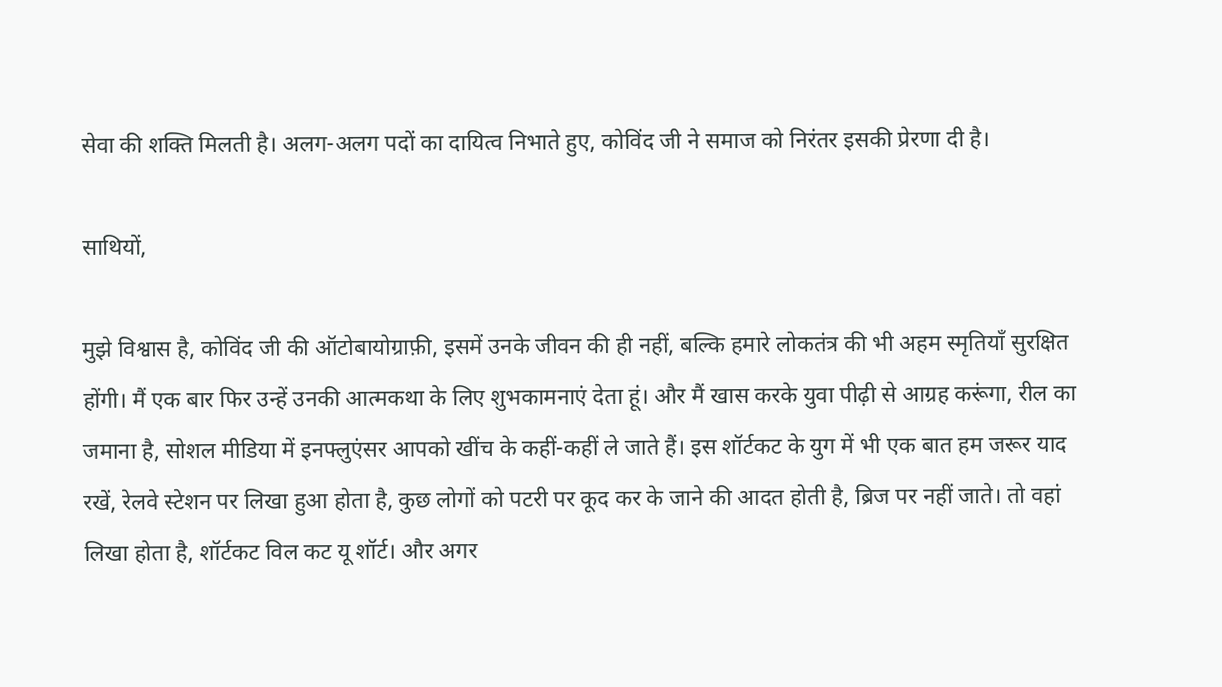सेवा की शक्ति मिलती है। अलग-अलग पदों का दायित्व निभाते हुए, कोविंद जी ने समाज को निरंतर इसकी प्रेरणा दी है।

साथियों,

मुझे विश्वास है, कोविंद जी की ऑटोबायोग्राफ़ी, इसमें उनके जीवन की ही नहीं, बल्कि हमारे लोकतंत्र की भी अहम स्मृतियाँ सुरक्षित होंगी। मैं एक बार फिर उन्हें उनकी आत्मकथा के लिए शुभकामनाएं देता हूं। और मैं खास करके युवा पीढ़ी से आग्रह करूंगा, रील का जमाना है, सोशल मीडिया में इनफ्लुएंसर आपको खींच के कहीं-कहीं ले जाते हैं। इस शॉर्टकट के युग में भी एक बात हम जरूर याद रखें, रेलवे स्टेशन पर लिखा हुआ होता है, कुछ लोगों को पटरी पर कूद कर के जाने की आदत होती है, ब्रिज पर नहीं जाते। तो वहां लिखा होता है, शॉर्टकट विल कट यू शॉर्ट। और अगर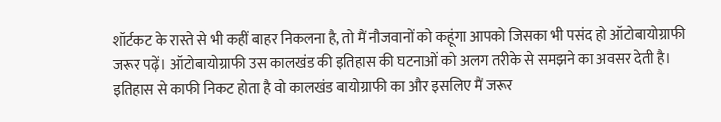शॉर्टकट के रास्ते से भी कहीं बाहर निकलना है, तो मैं नौजवानों को कहूंगा आपको जिसका भी पसंद हो ऑटोबायोग्राफी जरूर पढ़ें। ऑटोबायोग्राफी उस कालखंड की इतिहास की घटनाओं को अलग तरीके से समझने का अवसर देती है। इतिहास से काफी निकट होता है वो कालखंड बायोग्राफी का और इसलिए मैं जरूर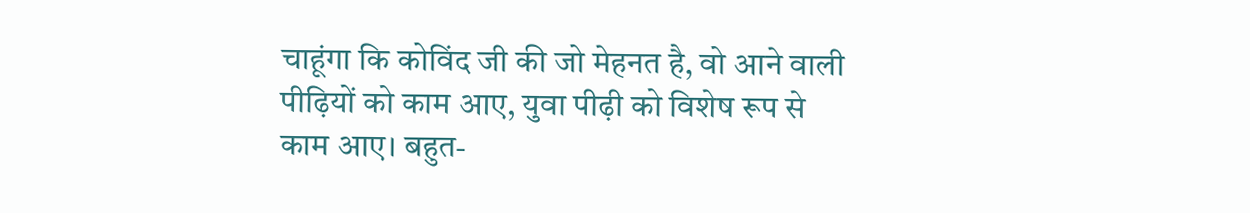चाहूंगा कि कोविंद जी की जो मेहनत है, वो आने वाली पीढ़ियों को काम आए, युवा पीढ़ी को विशेष रूप से काम आए। बहुत-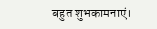बहुत शुभकामनाएं।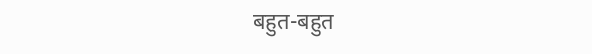बहुत-बहुत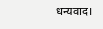धन्यवाद।